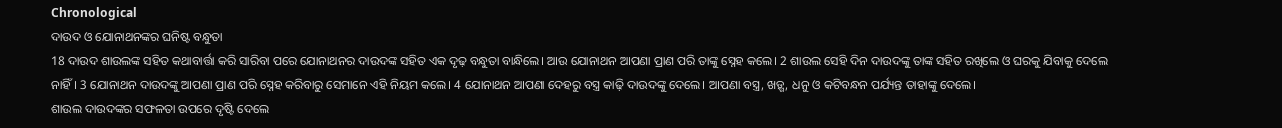Chronological
ଦାଉଦ ଓ ଯୋନାଥନଙ୍କର ଘନିଷ୍ଟ ବନ୍ଧୁତା
18 ଦାଉଦ ଶାଉଲଙ୍କ ସହିତ କଥାବାର୍ତ୍ତା କରି ସାରିବା ପରେ ଯୋନାଥନର ଦାଉଦଙ୍କ ସହିତ ଏକ ଦୃଢ଼ ବନ୍ଧୁତା ବାନ୍ଧିଲେ। ଆଉ ଯୋନାଥନ ଆପଣା ପ୍ରାଣ ପରି ତାଙ୍କୁ ସ୍ନେହ କଲେ। 2 ଶାଉଲ ସେହି ଦିନ ଦାଉଦଙ୍କୁ ତାଙ୍କ ସହିତ ରଖିଲେ ଓ ଘରକୁ ଯିବାକୁ ଦେଲେ ନାହିଁ। 3 ଯୋନାଥନ ଦାଉଦଙ୍କୁ ଆପଣା ପ୍ରାଣ ପରି ସ୍ନେହ କରିବାରୁ ସେମାନେ ଏହି ନିୟମ କଲେ। 4 ଯୋନାଥନ ଆପଣା ଦେହରୁ ବସ୍ତ୍ର କାଢ଼ି ଦାଉଦଙ୍କୁ ଦେଲେ। ଆପଣା ବସ୍ତ୍ର, ଖଡ଼୍ଗ, ଧନୁ ଓ କଟିବନ୍ଧନ ପର୍ଯ୍ୟନ୍ତ ତାହାଙ୍କୁ ଦେଲେ।
ଶାଉଲ ଦାଉଦଙ୍କର ସଫଳତା ଉପରେ ଦୃଷ୍ଟି ଦେଲେ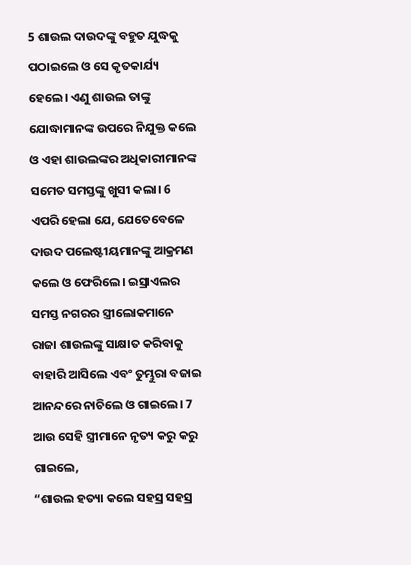5 ଶାଉଲ ଦାଉଦଙ୍କୁ ବହୁତ ଯୁଦ୍ଧକୁ ପଠାଇଲେ ଓ ସେ କୃତକାର୍ଯ୍ୟ ହେଲେ। ଏଣୁ ଶାଉଲ ତାଙ୍କୁ ଯୋଦ୍ଧାମାନଙ୍କ ଉପରେ ନିଯୁକ୍ତ କଲେ ଓ ଏହା ଶାଉଲଙ୍କର ଅଧିକାରୀମାନଙ୍କ ସମେତ ସମସ୍ତଙ୍କୁ ଖୁସୀ କଲା। 6 ଏପରି ହେଲା ଯେ, ଯେତେବେଳେ ଦାଉଦ ପଲେଷ୍ଟୀୟମାନଙ୍କୁ ଆକ୍ରମଣ କଲେ ଓ ଫେରିଲେ। ଇସ୍ରାଏଲର ସମସ୍ତ ନଗରର ସ୍ତ୍ରୀଲୋକମାନେ ରାଜା ଶାଉଲଙ୍କୁ ସାକ୍ଷାତ କରିବାକୁ ବାହାରି ଆସିଲେ ଏବଂ ତୁମ୍ଭୁରା ବଜାଇ ଆନନ୍ଦରେ ନାଚିଲେ ଓ ଗାଇଲେ। 7 ଆଉ ସେହି ସ୍ତ୍ରୀମାନେ ନୃତ୍ୟ କରୁ କରୁ ଗାଇଲେ,
“ଶାଉଲ ହତ୍ୟା କଲେ ସହସ୍ର ସହସ୍ର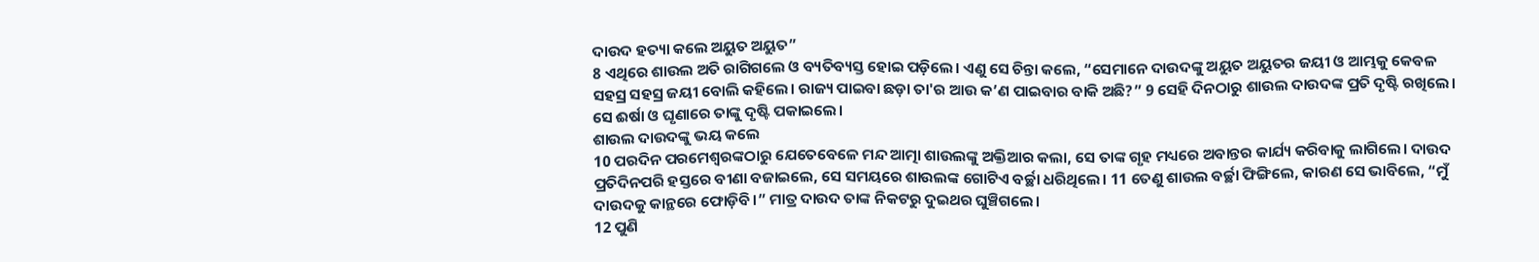ଦାଉଦ ହତ୍ୟା କଲେ ଅୟୁତ ଅୟୁତ”
8 ଏଥିରେ ଶାଉଲ ଅତି ରାଗିଗଲେ ଓ ବ୍ୟତିବ୍ୟସ୍ତ ହୋଇ ପଡ଼ିଲେ। ଏଣୁ ସେ ଚିନ୍ତା କଲେ, “ସେମାନେ ଦାଉଦଙ୍କୁ ଅୟୁତ ଅୟୁତର ଜୟୀ ଓ ଆମ୍ଭକୁ କେବଳ ସହସ୍ର ସହସ୍ର ଜୟୀ ବୋଲି କହିଲେ। ରାଜ୍ୟ ପାଇବା ଛଡ଼ା ତା'ର ଆଉ କ’ଣ ପାଇବାର ବାକି ଅଛି?” 9 ସେହି ଦିନଠାରୁ ଶାଉଲ ଦାଉଦଙ୍କ ପ୍ରତି ଦୃଷ୍ଟି ରଖିଲେ। ସେ ଈର୍ଷା ଓ ଘୃଣାରେ ତାଙ୍କୁ ଦୃଷ୍ଟି ପକାଇଲେ।
ଶାଉଲ ଦାଉଦଙ୍କୁ ଭୟ କଲେ
10 ପରଦିନ ପରମେଶ୍ୱରଙ୍କଠାରୁ ଯେତେବେଳେ ମନ୍ଦ ଆତ୍ମା ଶାଉଲଙ୍କୁ ଅକ୍ତିଆର କଲା, ସେ ତାଙ୍କ ଗୃହ ମଧ୍ୟରେ ଅବାନ୍ତର କାର୍ଯ୍ୟ କରିବାକୁ ଲାଗିଲେ। ଦାଉଦ ପ୍ରତିଦିନପରି ହସ୍ତରେ ବୀଣା ବଜାଇଲେ, ସେ ସମୟରେ ଶାଉଲଙ୍କ ଗୋଟିଏ ବର୍ଚ୍ଛା ଧରିଥିଲେ। 11 ତେଣୁ ଶାଉଲ ବର୍ଚ୍ଛା ଫିଙ୍ଗିଲେ, କାରଣ ସେ ଭାବିଲେ, “ମୁଁ ଦାଉଦକୁ କାନ୍ଥରେ ଫୋଡ଼ିବି।” ମାତ୍ର ଦାଉଦ ତାଙ୍କ ନିକଟରୁ ଦୁଇଥର ଘୁଞ୍ଚିଗଲେ।
12 ପୁଣି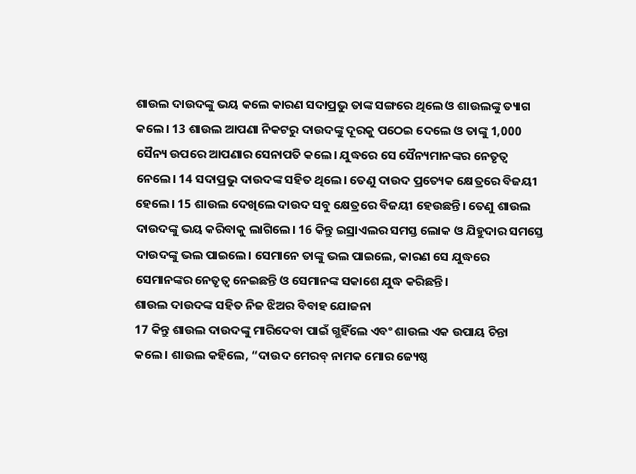ଶାଉଲ ଦାଉଦଙ୍କୁ ଭୟ କଲେ କାରଣ ସଦାପ୍ରଭୁ ତାଙ୍କ ସଙ୍ଗରେ ଥିଲେ ଓ ଶାଉଲଙ୍କୁ ତ୍ୟାଗ କଲେ। 13 ଶାଉଲ ଆପଣା ନିକଟରୁ ଦାଉଦଙ୍କୁ ଦୂରକୁ ପଠେଇ ଦେଲେ ଓ ତାଙ୍କୁ 1,000 ସୈନ୍ୟ ଉପରେ ଆପଣାର ସେନାପତି କଲେ। ଯୁଦ୍ଧରେ ସେ ସୈନ୍ୟମାନଙ୍କର ନେତୃତ୍ୱ ନେଲେ। 14 ସଦାପ୍ରଭୁ ଦାଉଦଙ୍କ ସହିତ ଥିଲେ। ତେଣୁ ଦାଉଦ ପ୍ରତ୍ୟେକ କ୍ଷେତ୍ରରେ ବିଜୟୀ ହେଲେ। 15 ଶାଉଲ ଦେଖିଲେ ଦାଉଦ ସବୁ କ୍ଷେତ୍ରରେ ବିଜୟୀ ହେଉଛନ୍ତି। ତେଣୁ ଶାଉଲ ଦାଉଦଙ୍କୁ ଭୟ କରିବାକୁ ଲାଗିଲେ। 16 କିନ୍ତୁ ଇସ୍ରାଏଲର ସମସ୍ତ ଲୋକ ଓ ଯିହୁଦାର ସମସ୍ତେ ଦାଉଦଙ୍କୁ ଭଲ ପାଇଲେ। ସେମାନେ ତାଙ୍କୁ ଭଲ ପାଇଲେ, କାରଣ ସେ ଯୁଦ୍ଧରେ ସେମାନଙ୍କର ନେତୃତ୍ୱ ନେଇଛନ୍ତି ଓ ସେମାନଙ୍କ ସକାଶେ ଯୁଦ୍ଧ କରିଛନ୍ତି।
ଶାଉଲ ଦାଉଦଙ୍କ ସହିତ ନିଜ ଝିଅର ବିବାହ ଯୋଜନା
17 କିନ୍ତୁ ଶାଉଲ ଦାଉଦଙ୍କୁ ମାରିଦେବା ପାଇଁ ଗ୍ଭହିଁଲେ ଏବଂ ଶାଉଲ ଏକ ଉପାୟ ଚିନ୍ତା କଲେ। ଶାଉଲ କହିଲେ, “ଦାଉଦ ମେରବ୍ ନାମକ ମୋର ଜ୍ୟେଷ୍ଠ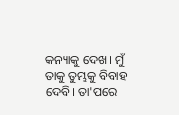କନ୍ୟାକୁ ଦେଖ। ମୁଁ ତାକୁ ତୁମ୍ଭକୁ ବିବାହ ଦେବି। ତା'ପରେ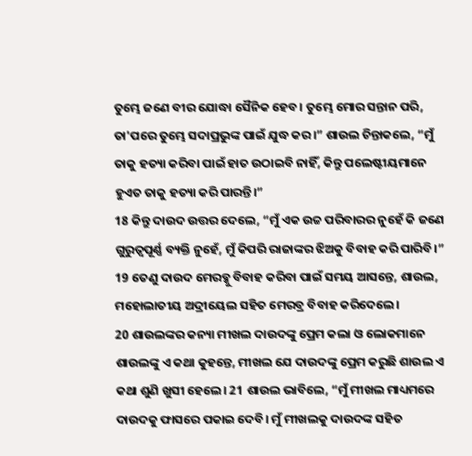ତୁମ୍ଭେ ଜଣେ ବୀର ଯୋଦ୍ଧା ସୈନିକ ହେବ। ତୁମ୍ଭେ ମୋର ସନ୍ତାନ ପରି, ତା'ପରେ ତୁମ୍ଭେ ସଦାପ୍ରଭୁଙ୍କ ପାଇଁ ଯୁଦ୍ଧ କର।” ଶାଉଲ ଚିନ୍ତାକଲେ, “ମୁଁ ତାକୁ ହତ୍ୟା କରିବା ପାଇଁ ହାତ ଉଠାଇବି ନାହିଁ, କିନ୍ତୁ ପଲେଷ୍ଟୀୟମାନେ ହୁଏତ ତାକୁ ହତ୍ୟା କରି ପାରନ୍ତି।”
18 କିନ୍ତୁ ଦାଉଦ ଉତ୍ତର ଦେଲେ, “ମୁଁ ଏକ ଉଚ୍ଚ ପରିବାରର ନୁହେଁ କି ଜଣେ ଗୁରୁତ୍ୱପୂର୍ଣ୍ଣ ବ୍ୟକ୍ତି ନୁହେଁ, ମୁଁ କିପରି ରାଜାଙ୍କର ଝିଅକୁ ବିବାହ କରି ପାରିବି।”
19 ତେଣୁ ଦାଉଦ ମେରବ୍କୁ ବିବାହ କରିବା ପାଇଁ ସମୟ ଆସନ୍ତେ, ଶାଉଲ, ମହୋଲାତୀୟ ଅଦ୍ରୀୟେଲ ସହିତ ମେରବ୍ର ବିବାହ କରିଦେଲେ।
20 ଶାଉଲଙ୍କର କନ୍ୟା ମୀଖଲ ଦାଉଦଙ୍କୁ ପ୍ରେମ କଲା ଓ ଲୋକମାନେ ଶାଉଲଙ୍କୁ ଏ କଥା କୁହନ୍ତେ, ମୀଖଲ ଯେ ଦାଉଦଙ୍କୁ ପ୍ରେମ କରୁଛି ଶାଉଲ ଏ କଥା ଶୁଣି ଖୁସୀ ହେଲେ। 21 ଶାଉଲ ଭାବିଲେ, “ମୁଁ ମୀଖଲ ମାଧ୍ୟମରେ ଦାଉଦକୁ ଫାସରେ ପକାଇ ଦେବି। ମୁଁ ମୀଖଲକୁ ଦାଉଦଙ୍କ ସହିତ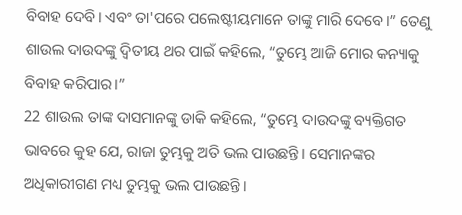ବିବାହ ଦେବି। ଏବଂ ତା'ପରେ ପଲେଷ୍ଟୀୟମାନେ ତାଙ୍କୁ ମାରି ଦେବେ।” ତେଣୁ ଶାଉଲ ଦାଉଦଙ୍କୁ ଦ୍ୱିତୀୟ ଥର ପାଇଁ କହିଲେ, “ତୁମ୍ଭେ ଆଜି ମୋର କନ୍ୟାକୁ ବିବାହ କରିପାର।”
22 ଶାଉଲ ତାଙ୍କ ଦାସମାନଙ୍କୁ ଡାକି କହିଲେ, “ତୁମ୍ଭେ ଦାଉଦଙ୍କୁ ବ୍ୟକ୍ତିଗତ ଭାବରେ କୁହ ଯେ, ରାଜା ତୁମ୍ଭକୁ ଅତି ଭଲ ପାଉଛନ୍ତି। ସେମାନଙ୍କର ଅଧିକାରୀଗଣ ମଧ୍ୟ ତୁମ୍ଭକୁ ଭଲ ପାଉଛନ୍ତି।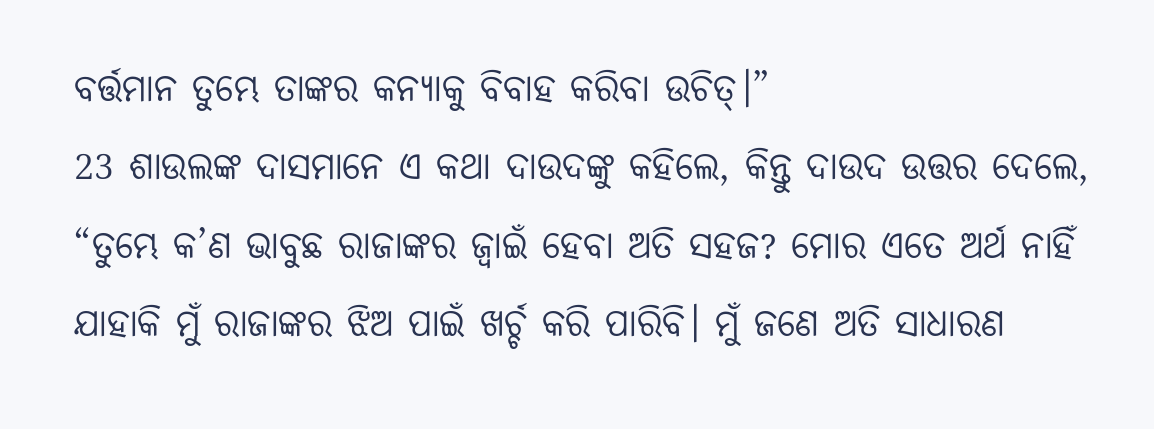ବର୍ତ୍ତମାନ ତୁମ୍ଭେ ତାଙ୍କର କନ୍ୟାକୁ ବିବାହ କରିବା ଉଚିତ୍।”
23 ଶାଉଲଙ୍କ ଦାସମାନେ ଏ କଥା ଦାଉଦଙ୍କୁ କହିଲେ, କିନ୍ତୁ ଦାଉଦ ଉତ୍ତର ଦେଲେ, “ତୁମ୍ଭେ କ’ଣ ଭାବୁଛ ରାଜାଙ୍କର ଜ୍ୱାଇଁ ହେବା ଅତି ସହଜ? ମୋର ଏତେ ଅର୍ଥ ନାହିଁ ଯାହାକି ମୁଁ ରାଜାଙ୍କର ଝିଅ ପାଇଁ ଖର୍ଚ୍ଚ କରି ପାରିବି। ମୁଁ ଜଣେ ଅତି ସାଧାରଣ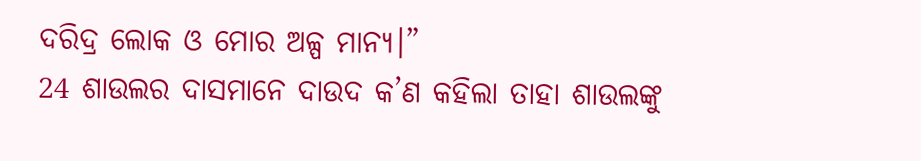ଦରିଦ୍ର ଲୋକ ଓ ମୋର ଅଳ୍ପ ମାନ୍ୟ।”
24 ଶାଉଲର ଦାସମାନେ ଦାଉଦ କ’ଣ କହିଲା ତାହା ଶାଉଲଙ୍କୁ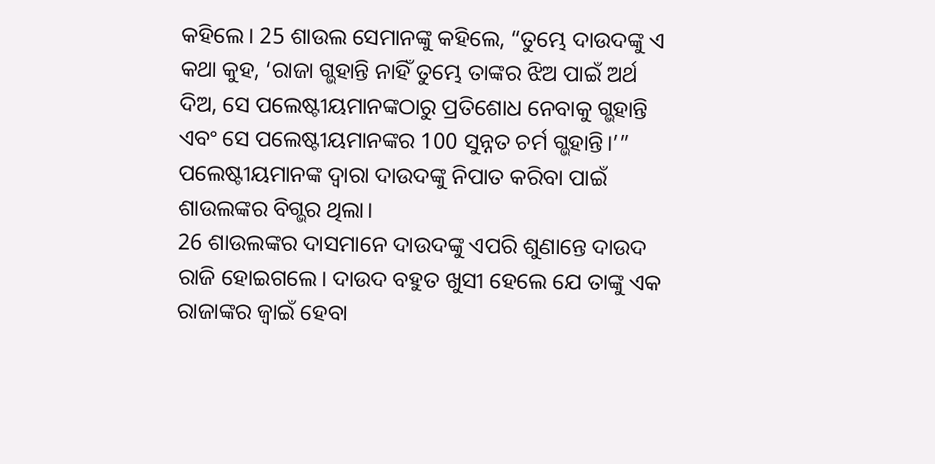କହିଲେ। 25 ଶାଉଲ ସେମାନଙ୍କୁ କହିଲେ, “ତୁମ୍ଭେ ଦାଉଦଙ୍କୁ ଏ କଥା କୁହ, ‘ରାଜା ଗ୍ଭହାନ୍ତି ନାହିଁ ତୁମ୍ଭେ ତାଙ୍କର ଝିଅ ପାଇଁ ଅର୍ଥ ଦିଅ, ସେ ପଲେଷ୍ଟୀୟମାନଙ୍କଠାରୁ ପ୍ରତିଶୋଧ ନେବାକୁ ଗ୍ଭହାନ୍ତି ଏବଂ ସେ ପଲେଷ୍ଟୀୟମାନଙ୍କର 100 ସୁନ୍ନତ ଚର୍ମ ଗ୍ଭହାନ୍ତି।’” ପଲେଷ୍ଟୀୟମାନଙ୍କ ଦ୍ୱାରା ଦାଉଦଙ୍କୁ ନିପାତ କରିବା ପାଇଁ ଶାଉଲଙ୍କର ବିଗ୍ଭର ଥିଲା।
26 ଶାଉଲଙ୍କର ଦାସମାନେ ଦାଉଦଙ୍କୁ ଏପରି ଶୁଣାନ୍ତେ ଦାଉଦ ରାଜି ହୋଇଗଲେ। ଦାଉଦ ବହୁତ ଖୁସୀ ହେଲେ ଯେ ତାଙ୍କୁ ଏକ ରାଜାଙ୍କର ଜ୍ୱାଇଁ ହେବା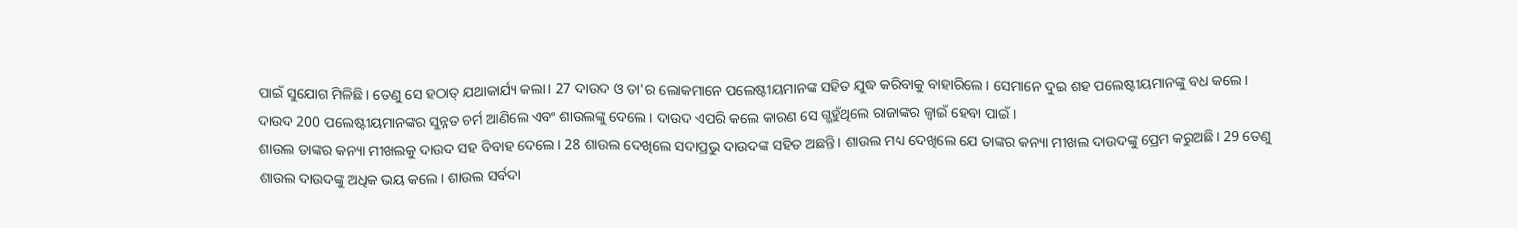ପାଇଁ ସୁଯୋଗ ମିଳିଛି। ତେଣୁ ସେ ହଠାତ୍ ଯଥାକାର୍ଯ୍ୟ କଲା। 27 ଦାଉଦ ଓ ତା'ର ଲୋକମାନେ ପଲେଷ୍ଟୀୟମାନଙ୍କ ସହିତ ଯୁଦ୍ଧ କରିବାକୁ ବାହାରିଲେ। ସେମାନେ ଦୁଇ ଶହ ପଲେଷ୍ଟୀୟମାନଙ୍କୁ ବଧ କଲେ। ଦାଉଦ 200 ପଲେଷ୍ଟୀୟମାନଙ୍କର ସୁନ୍ନତ ଚର୍ମ ଆଣିଲେ ଏବଂ ଶାଉଲଙ୍କୁ ଦେଲେ। ଦାଉଦ ଏପରି କଲେ କାରଣ ସେ ଗ୍ଭହୁଁଥିଲେ ରାଜାଙ୍କର ଜ୍ୱାଇଁ ହେବା ପାଇଁ।
ଶାଉଲ ତାଙ୍କର କନ୍ୟା ମୀଖଲକୁ ଦାଉଦ ସହ ବିବାହ ଦେଲେ। 28 ଶାଉଲ ଦେଖିଲେ ସଦାପ୍ରଭୁ ଦାଉଦଙ୍କ ସହିତ ଅଛନ୍ତି। ଶାଉଲ ମଧ୍ୟ ଦେଖିଲେ ଯେ ତାଙ୍କର କନ୍ୟା ମୀଖଲ ଦାଉଦଙ୍କୁ ପ୍ରେମ କରୁଅଛି। 29 ତେଣୁ ଶାଉଲ ଦାଉଦଙ୍କୁ ଅଧିକ ଭୟ କଲେ। ଶାଉଲ ସର୍ବଦା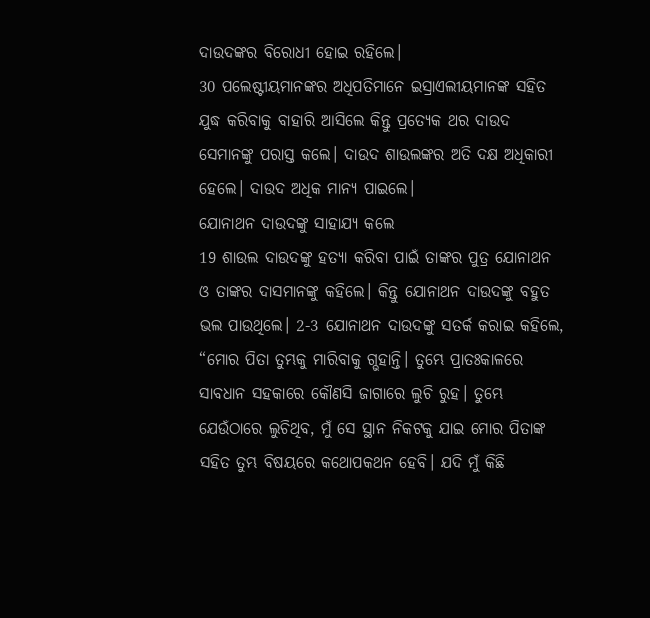ଦାଉଦଙ୍କର ବିରୋଧୀ ହୋଇ ରହିଲେ।
30 ପଲେଷ୍ଟୀୟମାନଙ୍କର ଅଧିପତିମାନେ ଇସ୍ରାଏଲୀୟମାନଙ୍କ ସହିତ ଯୁଦ୍ଧ କରିବାକୁ ବାହାରି ଆସିଲେ କିନ୍ତୁ ପ୍ରତ୍ୟେକ ଥର ଦାଉଦ ସେମାନଙ୍କୁ ପରାସ୍ତ କଲେ। ଦାଉଦ ଶାଉଲଙ୍କର ଅତି ଦକ୍ଷ ଅଧିକାରୀ ହେଲେ। ଦାଉଦ ଅଧିକ ମାନ୍ୟ ପାଇଲେ।
ଯୋନାଥନ ଦାଉଦଙ୍କୁ ସାହାଯ୍ୟ କଲେ
19 ଶାଉଲ ଦାଉଦଙ୍କୁ ହତ୍ୟା କରିବା ପାଇଁ ତାଙ୍କର ପୁତ୍ର ଯୋନାଥନ ଓ ତାଙ୍କର ଦାସମାନଙ୍କୁ କହିଲେ। କିନ୍ତୁ ଯୋନାଥନ ଦାଉଦଙ୍କୁ ବହୁତ ଭଲ ପାଉଥିଲେ। 2-3 ଯୋନାଥନ ଦାଉଦଙ୍କୁ ସତର୍କ କରାଇ କହିଲେ, “ମୋର ପିତା ତୁମ୍ଭକୁ ମାରିବାକୁ ଗ୍ଭହାନ୍ତି। ତୁମ୍ଭେ ପ୍ରାତଃକାଳରେ ସାବଧାନ ସହକାରେ କୌଣସି ଜାଗାରେ ଲୁଚି ରୁହ। ତୁମ୍ଭେ ଯେଉଁଠାରେ ଲୁଚିଥିବ, ମୁଁ ସେ ସ୍ଥାନ ନିକଟକୁ ଯାଇ ମୋର ପିତାଙ୍କ ସହିତ ତୁମ୍ଭ ବିଷୟରେ କଥୋପକଥନ ହେବି। ଯଦି ମୁଁ କିଛି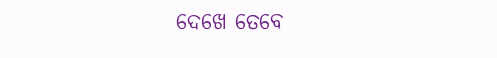ଦେଖେ ତେବେ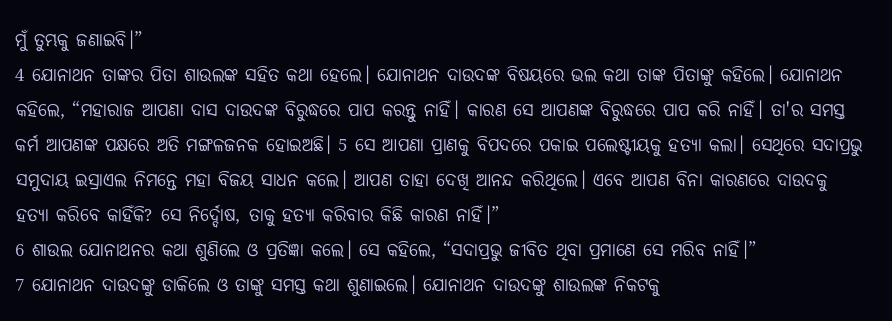ମୁଁ ତୁମ୍ଭକୁ ଜଣାଇବି।”
4 ଯୋନାଥନ ତାଙ୍କର ପିତା ଶାଉଲଙ୍କ ସହିତ କଥା ହେଲେ। ଯୋନାଥନ ଦାଉଦଙ୍କ ବିଷୟରେ ଭଲ କଥା ତାଙ୍କ ପିତାଙ୍କୁ କହିଲେ। ଯୋନାଥନ କହିଲେ, “ମହାରାଜ ଆପଣା ଦାସ ଦାଉଦଙ୍କ ବିରୁଦ୍ଧରେ ପାପ କରନ୍ତୁ ନାହିଁ। କାରଣ ସେ ଆପଣଙ୍କ ବିରୁଦ୍ଧରେ ପାପ କରି ନାହିଁ। ତା'ର ସମସ୍ତ କର୍ମ ଆପଣଙ୍କ ପକ୍ଷରେ ଅତି ମଙ୍ଗଳଜନକ ହୋଇଅଛି। 5 ସେ ଆପଣା ପ୍ରାଣକୁ ବିପଦରେ ପକାଇ ପଲେଷ୍ଟୀୟକୁ ହତ୍ୟା କଲା। ସେଥିରେ ସଦାପ୍ରଭୁ ସମୁଦାୟ ଇସ୍ରାଏଲ ନିମନ୍ତେ ମହା ବିଜୟ ସାଧନ କଲେ। ଆପଣ ତାହା ଦେଖି ଆନନ୍ଦ କରିଥିଲେ। ଏବେ ଆପଣ ବିନା କାରଣରେ ଦାଉଦକୁ ହତ୍ୟା କରିବେ କାହିଁକି? ସେ ନିର୍ଦ୍ଦୋଷ, ତାକୁ ହତ୍ୟା କରିବାର କିଛି କାରଣ ନାହିଁ।”
6 ଶାଉଲ ଯୋନାଥନର କଥା ଶୁଣିଲେ ଓ ପ୍ରତିଜ୍ଞା କଲେ। ସେ କହିଲେ, “ସଦାପ୍ରଭୁ ଜୀବିତ ଥିବା ପ୍ରମାଣେ ସେ ମରିବ ନାହିଁ।”
7 ଯୋନାଥନ ଦାଉଦଙ୍କୁ ଡାକିଲେ ଓ ତାଙ୍କୁ ସମସ୍ତ କଥା ଶୁଣାଇଲେ। ଯୋନାଥନ ଦାଉଦଙ୍କୁ ଶାଉଲଙ୍କ ନିକଟକୁ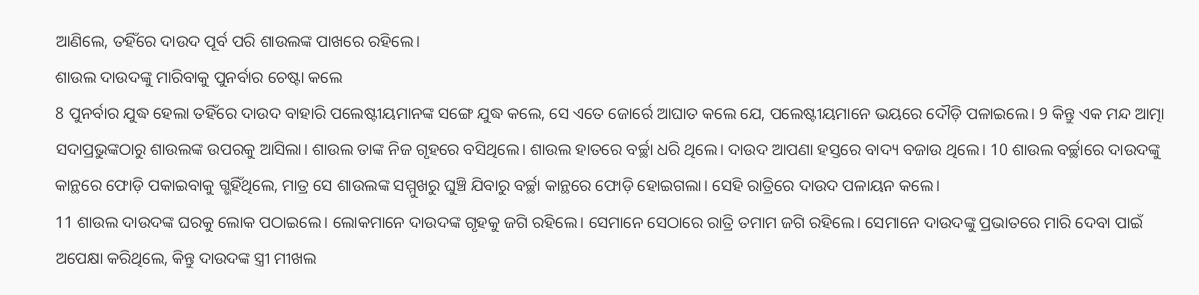ଆଣିଲେ, ତହିଁରେ ଦାଉଦ ପୂର୍ବ ପରି ଶାଉଲଙ୍କ ପାଖରେ ରହିଲେ।
ଶାଉଲ ଦାଉଦଙ୍କୁ ମାରିବାକୁ ପୁନର୍ବାର ଚେଷ୍ଟା କଲେ
8 ପୁନର୍ବାର ଯୁଦ୍ଧ ହେଲା ତହିଁରେ ଦାଉଦ ବାହାରି ପଲେଷ୍ଟୀୟମାନଙ୍କ ସଙ୍ଗେ ଯୁଦ୍ଧ କଲେ, ସେ ଏତେ ଜୋର୍ରେ ଆଘାତ କଲେ ଯେ, ପଲେଷ୍ଟୀୟମାନେ ଭୟରେ ଦୌଡ଼ି ପଳାଇଲେ। 9 କିନ୍ତୁ ଏକ ମନ୍ଦ ଆତ୍ମା ସଦାପ୍ରଭୁଙ୍କଠାରୁ ଶାଉଲଙ୍କ ଉପରକୁ ଆସିଲା। ଶାଉଲ ତାଙ୍କ ନିଜ ଗୃହରେ ବସିଥିଲେ। ଶାଉଲ ହାତରେ ବର୍ଚ୍ଛା ଧରି ଥିଲେ। ଦାଉଦ ଆପଣା ହସ୍ତରେ ବାଦ୍ୟ ବଜାଉ ଥିଲେ। 10 ଶାଉଲ ବର୍ଚ୍ଛାରେ ଦାଉଦଙ୍କୁ କାନ୍ଥରେ ଫୋଡ଼ି ପକାଇବାକୁ ଗ୍ଭହିଁଥିଲେ, ମାତ୍ର ସେ ଶାଉଲଙ୍କ ସମ୍ମୁଖରୁ ଘୁଞ୍ଚି ଯିବାରୁ ବର୍ଚ୍ଛା କାନ୍ଥରେ ଫୋଡ଼ି ହୋଇଗଲା। ସେହି ରାତ୍ରିରେ ଦାଉଦ ପଳାୟନ କଲେ।
11 ଶାଉଲ ଦାଉଦଙ୍କ ଘରକୁ ଲୋକ ପଠାଇଲେ। ଲୋକମାନେ ଦାଉଦଙ୍କ ଗୃହକୁ ଜଗି ରହିଲେ। ସେମାନେ ସେଠାରେ ରାତ୍ରି ତମାମ ଜଗି ରହିଲେ। ସେମାନେ ଦାଉଦଙ୍କୁ ପ୍ରଭାତରେ ମାରି ଦେବା ପାଇଁ ଅପେକ୍ଷା କରିଥିଲେ, କିନ୍ତୁ ଦାଉଦଙ୍କ ସ୍ତ୍ରୀ ମୀଖଲ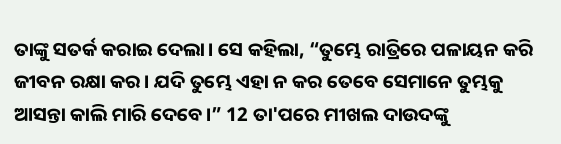ତାଙ୍କୁ ସତର୍କ କରାଇ ଦେଲା। ସେ କହିଲା, “ତୁମ୍ଭେ ରାତ୍ରିରେ ପଳାୟନ କରି ଜୀବନ ରକ୍ଷା କର। ଯଦି ତୁମ୍ଭେ ଏହା ନ କର ତେବେ ସେମାନେ ତୁମ୍ଭକୁ ଆସନ୍ତା କାଲି ମାରି ଦେବେ।” 12 ତା'ପରେ ମୀଖଲ ଦାଉଦଙ୍କୁ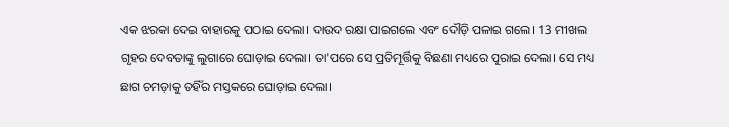ଏକ ଝରକା ଦେଇ ବାହାରକୁ ପଠାଇ ଦେଲା। ଦାଉଦ ରକ୍ଷା ପାଇଗଲେ ଏବଂ ଦୌଡ଼ି ପଳାଇ ଗଲେ। 13 ମୀଖଲ ଗୃହର ଦେବତାଙ୍କୁ ଲୁଗାରେ ଘୋଡ଼ାଇ ଦେଲା। ତା'ପରେ ସେ ପ୍ରତିମୂର୍ତ୍ତିକୁ ବିଛଣା ମଧ୍ୟରେ ପୁରାଇ ଦେଲା। ସେ ମଧ୍ୟ ଛାଗ ଚମଡ଼ାକୁ ତହିଁର ମସ୍ତକରେ ଘୋଡ଼ାଇ ଦେଲା।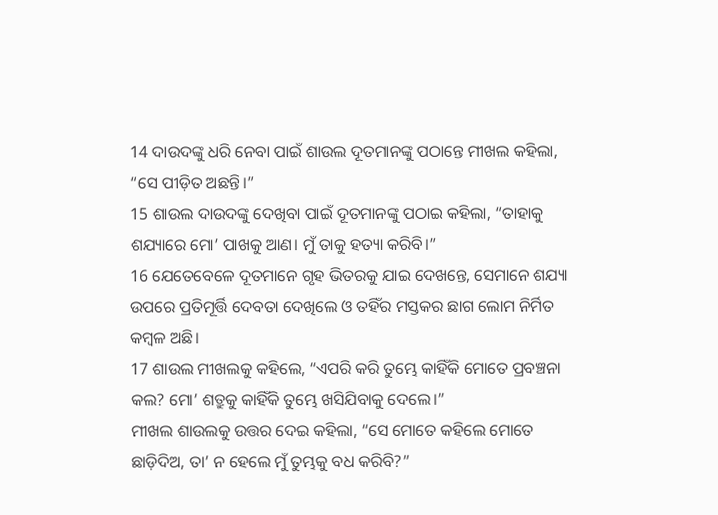14 ଦାଉଦଙ୍କୁ ଧରି ନେବା ପାଇଁ ଶାଉଲ ଦୂତମାନଙ୍କୁ ପଠାନ୍ତେ ମୀଖଲ କହିଲା, “ସେ ପୀଡ଼ିତ ଅଛନ୍ତି।”
15 ଶାଉଲ ଦାଉଦଙ୍କୁ ଦେଖିବା ପାଇଁ ଦୂତମାନଙ୍କୁ ପଠାଇ କହିଲା, “ତାହାକୁ ଶଯ୍ୟାରେ ମୋ’ ପାଖକୁ ଆଣ। ମୁଁ ତାକୁ ହତ୍ୟା କରିବି।”
16 ଯେତେବେଳେ ଦୂତମାନେ ଗୃହ ଭିତରକୁ ଯାଇ ଦେଖନ୍ତେ, ସେମାନେ ଶଯ୍ୟା ଉପରେ ପ୍ରତିମୂର୍ତ୍ତି ଦେବତା ଦେଖିଲେ ଓ ତହିଁର ମସ୍ତକର ଛାଗ ଲୋମ ନିର୍ମିତ କମ୍ବଳ ଅଛି।
17 ଶାଉଲ ମୀଖଲକୁ କହିଲେ, “ଏପରି କରି ତୁମ୍ଭେ କାହିଁକି ମୋତେ ପ୍ରବଞ୍ଚନା କଲ? ମୋ’ ଶତ୍ରୁକୁ କାହିଁକି ତୁମ୍ଭେ ଖସିଯିବାକୁ ଦେଲେ।”
ମୀଖଲ ଶାଉଲକୁ ଉତ୍ତର ଦେଇ କହିଲା, “ସେ ମୋତେ କହିଲେ ମୋତେ ଛାଡ଼ିଦିଅ, ତା’ ନ ହେଲେ ମୁଁ ତୁମ୍ଭକୁ ବଧ କରିବି?”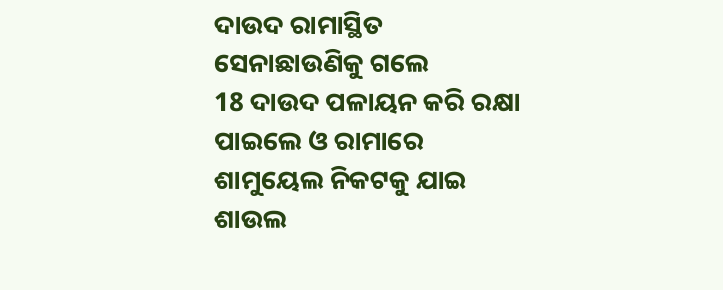ଦାଉଦ ରାମାସ୍ଥିତ ସେନାଛାଉଣିକୁ ଗଲେ
18 ଦାଉଦ ପଳାୟନ କରି ରକ୍ଷା ପାଇଲେ ଓ ରାମାରେ ଶାମୁୟେଲ ନିକଟକୁ ଯାଇ ଶାଉଲ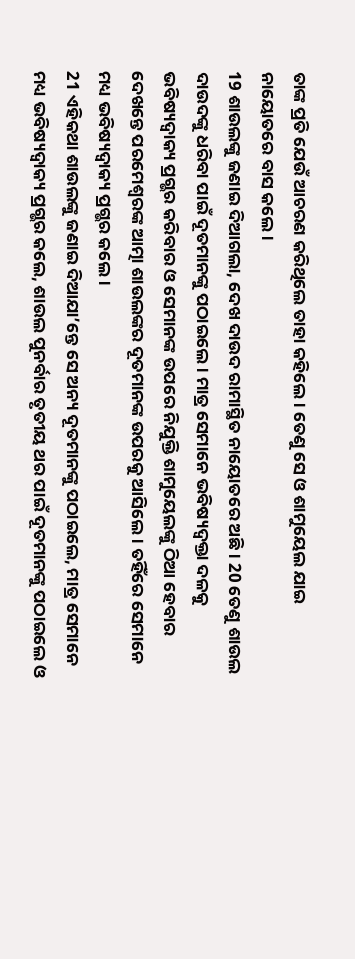ତାଙ୍କ ପ୍ରତି ଯେଉଁ ଆଚରଣ କରିଥିଲେ ତାହା କହିଲେ। ତେଣୁ ସେ ଓ ଶାମୁୟେଲ ଯାଇ ନାୟୋତରେ ବାସ କଲେ।
19 ଶାଉଲଙ୍କୁ ଜଣାଇ ଦିଆଗଲା, ଦେଖ ଦାଉଦ ରାମାସ୍ଥିତ ନାୟୋତରେ ଅଛି। 20 ତେଣୁ ଶାଉଲ ଦାଉଦଙ୍କୁ ଧରିବା ପାଇଁ ଦୂତମାନଙ୍କୁ ପଠାଇଲେ। ମାତ୍ର ସେମାନେ ଭବିଷ୍ୟଦ୍ବକ୍ତା ଦଳକୁ ଭବିଷ୍ୟଦ୍ବାକ୍ୟ ପ୍ରଗ୍ଭର କରିବାର ଓ ସେମାନଙ୍କ ଉପରେ ନିଯୁକ୍ତି ଶାମୁୟେଲଙ୍କୁ ଠିଆ ହେବାର ଦେଖନ୍ତେ ପରମେଶ୍ୱରଙ୍କ ଆତ୍ମା ଶାଉଲଙ୍କର ଦୂତମାନଙ୍କ ଉପରକୁ ଆସିଲେ। ତହିଁରେ ସେମାନେ ମଧ୍ୟ ଭବିଷ୍ୟଦ୍ବାକ୍ୟ ପ୍ରଗ୍ଭର କଲେ।
21 ଏହିକଥା ଶାଉଲଙ୍କୁ ଜଣାଇ ଦିଆଯା’ନ୍ତେ ସେ ଅନ୍ୟ ଦୂତମାନଙ୍କୁ ପଠାଇଲେ, ମାତ୍ର ସେମାନେ ମଧ୍ୟ ଭବିଷ୍ୟଦ୍ବାକ୍ୟ ପ୍ରଗ୍ଭର କଲେ, ଶାଉଲ ପୁନର୍ବାର ତୃତୀୟ ଥର ପାଇଁ ଦୂତମାନଙ୍କୁ ପଠାଇଲେ ଓ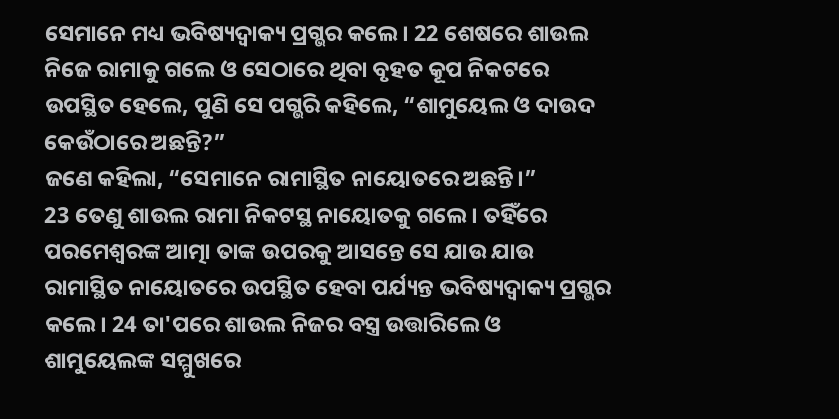ସେମାନେ ମଧ୍ୟ ଭବିଷ୍ୟଦ୍ବାକ୍ୟ ପ୍ରଗ୍ଭର କଲେ। 22 ଶେଷରେ ଶାଉଲ ନିଜେ ରାମାକୁ ଗଲେ ଓ ସେଠାରେ ଥିବା ବୃହତ କୂପ ନିକଟରେ ଉପସ୍ଥିତ ହେଲେ, ପୁଣି ସେ ପଗ୍ଭରି କହିଲେ, “ଶାମୁୟେଲ ଓ ଦାଉଦ କେଉଁଠାରେ ଅଛନ୍ତି?”
ଜଣେ କହିଲା, “ସେମାନେ ରାମାସ୍ଥିତ ନାୟୋତରେ ଅଛନ୍ତି।”
23 ତେଣୁ ଶାଉଲ ରାମା ନିକଟସ୍ଥ ନାୟୋତକୁ ଗଲେ। ତହିଁରେ ପରମେଶ୍ୱରଙ୍କ ଆତ୍ମା ତାଙ୍କ ଉପରକୁ ଆସନ୍ତେ ସେ ଯାଉ ଯାଉ ରାମାସ୍ଥିତ ନାୟୋତରେ ଉପସ୍ଥିତ ହେବା ପର୍ଯ୍ୟନ୍ତ ଭବିଷ୍ୟଦ୍ବାକ୍ୟ ପ୍ରଗ୍ଭର କଲେ। 24 ତା'ପରେ ଶାଉଲ ନିଜର ବସ୍ତ୍ର ଉତ୍ତାରିଲେ ଓ ଶାମୁୟେଲଙ୍କ ସମ୍ମୁଖରେ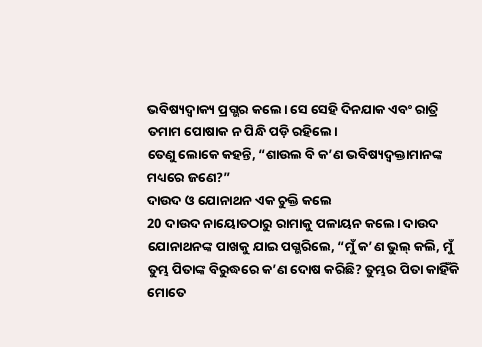ଭବିଷ୍ୟଦ୍ବାକ୍ୟ ପ୍ରଗ୍ଭର କଲେ। ସେ ସେହି ଦିନଯାକ ଏବଂ ରାତ୍ରି ତମାମ ପୋଷାକ ନ ପିନ୍ଧି ପଡ଼ି ରହିଲେ।
ତେଣୁ ଲୋକେ କହନ୍ତି, “ଶାଉଲ ବି କ’ଣ ଭବିଷ୍ୟଦ୍ବକ୍ତାମାନଙ୍କ ମଧ୍ୟରେ ଜଣେ?”
ଦାଉଦ ଓ ଯୋନାଥନ ଏକ ଚୁକ୍ତି କଲେ
20 ଦାଉଦ ନାୟୋତଠାରୁ ରାମାକୁ ପଳାୟନ କଲେ। ଦାଉଦ ଯୋନାଥନଙ୍କ ପାଖକୁ ଯାଇ ପଗ୍ଭରିଲେ, “ମୁଁ କ’ଣ ଭୁଲ୍ କଲି, ମୁଁ ତୁମ୍ଭ ପିତାଙ୍କ ବିରୁଦ୍ଧରେ କ’ଣ ଦୋଷ କରିଛି? ତୁମ୍ଭର ପିତା କାହିଁକି ମୋତେ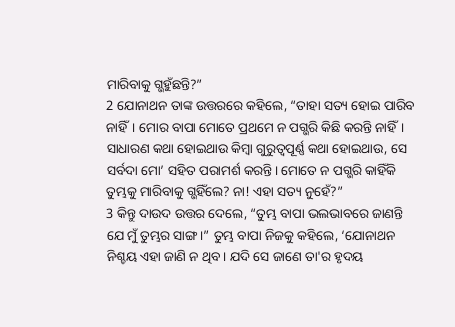ମାରିବାକୁ ଗ୍ଭହୁଁଛନ୍ତି?”
2 ଯୋନାଥନ ତାଙ୍କ ଉତ୍ତରରେ କହିଲେ, “ତାହା ସତ୍ୟ ହୋଇ ପାରିବ ନାହିଁ। ମୋର ବାପା ମୋତେ ପ୍ରଥମେ ନ ପଗ୍ଭରି କିଛି କରନ୍ତି ନାହିଁ। ସାଧାରଣ କଥା ହୋଇଥାଉ କିମ୍ବା ଗୁରୁତ୍ୱପୂର୍ଣ୍ଣ କଥା ହୋଇଥାଉ, ସେ ସର୍ବଦା ମୋ’ ସହିତ ପରାମର୍ଶ କରନ୍ତି। ମୋତେ ନ ପଗ୍ଭରି କାହିଁକି ତୁମ୍ଭକୁ ମାରିବାକୁ ଗ୍ଭହିଁଲେ? ନା! ଏହା ସତ୍ୟ ନୁହେଁ?”
3 କିନ୍ତୁ ଦାଉଦ ଉତ୍ତର ଦେଲେ, “ତୁମ୍ଭ ବାପା ଭଲଭାବରେ ଜାଣନ୍ତି ଯେ ମୁଁ ତୁମ୍ଭର ସାଙ୍ଗ।” ତୁମ୍ଭ ବାପା ନିଜକୁ କହିଲେ, ‘ଯୋନାଥନ ନିଶ୍ଚୟ ଏହା ଜାଣି ନ ଥିବ। ଯଦି ସେ ଜାଣେ ତା'ର ହୃଦୟ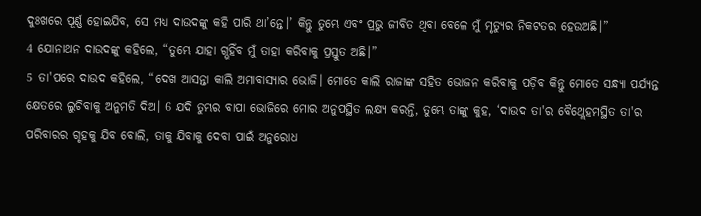ଦୁଃଖରେ ପୂର୍ଣ୍ଣ ହୋଇଯିବ, ସେ ମଧ୍ୟ ଦାଉଦଙ୍କୁ କହି ପାରି ଥା’ନ୍ତେ।’ କିନ୍ତୁ ତୁମ୍ଭେ ଏବଂ ପ୍ରଭୁ ଜୀବିତ ଥିବା ବେଳେ ମୁଁ ମୃତ୍ୟୁର ନିକଟତର ହେଉଅଛି।”
4 ଯୋନାଥନ ଦାଉଦଙ୍କୁ କହିଲେ, “ତୁମ୍ଭେ ଯାହା ଗ୍ଭହିଁବ ମୁଁ ତାହା କରିବାକୁ ପ୍ରସ୍ତୁତ ଅଛି।”
5 ତା'ପରେ ଦାଉଦ କହିଲେ, “ଦେଖ ଆସନ୍ତା କାଲି ଅମାବାସ୍ୟାର ଭୋଜି। ମୋତେ କାଲି ରାଜାଙ୍କ ସହିତ ଭୋଜନ କରିବାକୁ ପଡ଼ିବ କିନ୍ତୁ ମୋତେ ସନ୍ଧ୍ୟା ପର୍ଯ୍ୟନ୍ତ କ୍ଷେତରେ ଲୁଚିବାକୁ ଅନୁମତି ଦିଅ। 6 ଯଦି ତୁମ୍ଭର ବାପା ଭୋଜିରେ ମୋର ଅନୁପସ୍ଥିତ ଲକ୍ଷ୍ୟ କରନ୍ତି, ତୁମ୍ଭେ ତାଙ୍କୁ କୁହ, ‘ଦାଉଦ ତା'ର ବୈଥ୍ଲେହମସ୍ଥିତ ତା'ର ପରିବାରର ଗୃହକୁ ଯିବ ବୋଲି, ତାକୁ ଯିବାକୁ ଦେବା ପାଇଁ ଅନୁରୋଧ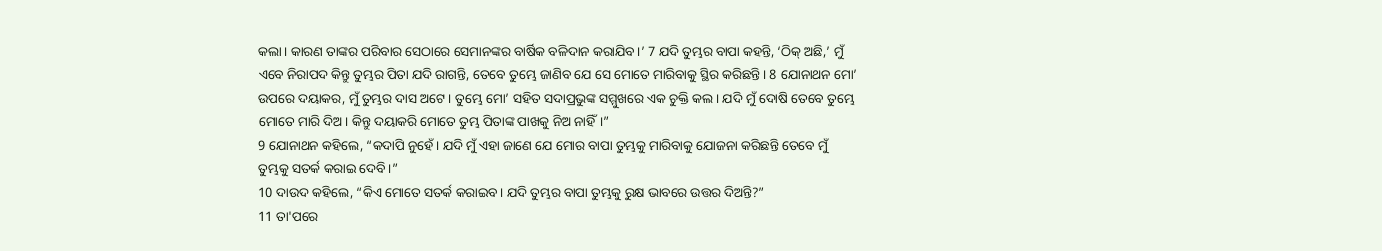କଲା। କାରଣ ତାଙ୍କର ପରିବାର ସେଠାରେ ସେମାନଙ୍କର ବାର୍ଷିକ ବଳିଦାନ କରାଯିବ।’ 7 ଯଦି ତୁମ୍ଭର ବାପା କହନ୍ତି, ‘ଠିକ୍ ଅଛି,’ ମୁଁ ଏବେ ନିରାପଦ କିନ୍ତୁ ତୁମ୍ଭର ପିତା ଯଦି ରାଗନ୍ତି, ତେବେ ତୁମ୍ଭେ ଜାଣିବ ଯେ ସେ ମୋତେ ମାରିବାକୁ ସ୍ଥିର କରିଛନ୍ତି। 8 ଯୋନାଥନ ମୋ’ ଉପରେ ଦୟାକର, ମୁଁ ତୁମ୍ଭର ଦାସ ଅଟେ। ତୁମ୍ଭେ ମୋ’ ସହିତ ସଦାପ୍ରଭୁଙ୍କ ସମ୍ମୁଖରେ ଏକ ଚୁକ୍ତି କଲ। ଯଦି ମୁଁ ଦୋଷି ତେବେ ତୁମ୍ଭେ ମୋତେ ମାରି ଦିଅ। କିନ୍ତୁ ଦୟାକରି ମୋତେ ତୁମ୍ଭ ପିତାଙ୍କ ପାଖକୁ ନିଅ ନାହିଁ।”
9 ଯୋନାଥନ କହିଲେ, “କଦାପି ନୁହେଁ। ଯଦି ମୁଁ ଏହା ଜାଣେ ଯେ ମୋର ବାପା ତୁମ୍ଭକୁ ମାରିବାକୁ ଯୋଜନା କରିଛନ୍ତି ତେବେ ମୁଁ ତୁମ୍ଭକୁ ସତର୍କ କରାଇ ଦେବି।”
10 ଦାଉଦ କହିଲେ, “କିଏ ମୋତେ ସତର୍କ କରାଇବ। ଯଦି ତୁମ୍ଭର ବାପା ତୁମ୍ଭକୁ ରୁକ୍ଷ ଭାବରେ ଉତ୍ତର ଦିଅନ୍ତି?”
11 ତା'ପରେ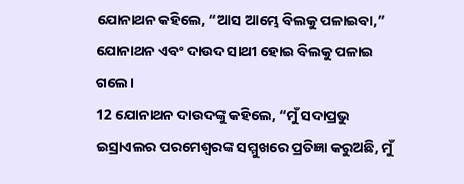ଯୋନାଥନ କହିଲେ, “ଆସ ଆମ୍ଭେ ବିଲକୁ ପଳାଇବା,” ଯୋନାଥନ ଏବଂ ଦାଉଦ ସାଥୀ ହୋଇ ବିଲକୁ ପଳାଇ ଗଲେ।
12 ଯୋନାଥନ ଦାଉଦଙ୍କୁ କହିଲେ, “ମୁଁ ସଦାପ୍ରଭୁ ଇସ୍ରାଏଲର ପରମେଶ୍ୱରଙ୍କ ସମ୍ମୁଖରେ ପ୍ରତିଜ୍ଞା କରୁଅଛି, ମୁଁ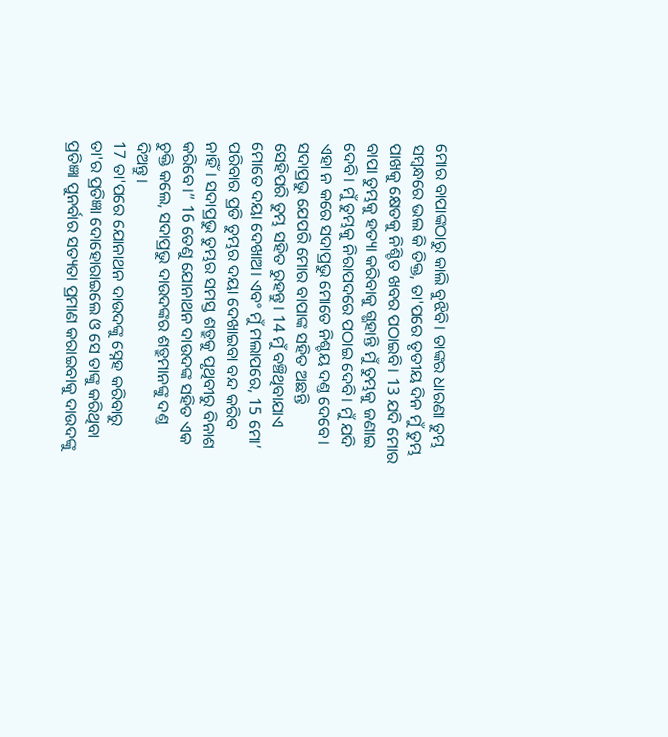ମୋର ବାପାଙ୍କଠାରୁ କାଲି ବୁଝିବି। ତାଙ୍କର ଧାରଣା ତୁମ୍ଭ ସମ୍ବନ୍ଧରେ ଭଲ କି ତିକ୍ତ, ତା'ପରେ ତୃତୀୟ ଦିନ ମୁଁ ତୁମ୍ଭ ପାଖକୁ କ୍ଷେତକୁ ନିଶ୍ଚିତ ଖବର ପଠାଇବି। 13 ଯଦି ମୋର ବାପା ତୁମ୍ଭକୁ ହତ୍ୟା କରିବାକୁ ଗ୍ଭହାନ୍ତି ମୁଁ ତୁମ୍ଭକୁ ଜଣାଇ ଦେବି। ମୁଁ ତୁମ୍ଭକୁ ନିରାପଦରେ ପଠାଇ ଦେବି। ମୁଁ ଯଦି ଏହା ନ କରେ ସଦାପ୍ରଭୁ ମୋତେ ନିଶ୍ଚୟ ଦଣ୍ତ ଦେବେ। ସଦାପ୍ରଭୁ ଯେପରି ମୋର ବାପାଙ୍କ ସହିତ ଅଛନ୍ତି ସେହିପରି ତୁମ୍ଭ ସହିତ ରୁହନ୍ତୁ। 14 ମୁଁ ବଞ୍ଚିଥିବାଯାଏ ମୋତେ ଦୟା ଦେଖାଅ। ଏବଂ ମୁଁ ମଲାପରେ, 15 ମୋ’ ପରିବାର ପ୍ରତି ତୁମ୍ଭର ଦୟା ଦେଖାଇବା ବନ୍ଦ କରିବ ନାହିଁ। ସଦାପ୍ରଭୁ ତୁମ୍ଭର ସମସ୍ତ ଶତ୍ରୁକୁ ପୃଥିବୀରୁ ବିନାଶ କରିବେ।” 16 ତେଣୁ ଯୋନାଥନ ଦାଉଦଙ୍କ ସହିତ ଏକ ଚୁକ୍ତି କଲେ, ସଦାପ୍ରଭୁ ଦାଉଦଙ୍କର ଶତ୍ରୁମାନଙ୍କୁ ଦଣ୍ତ ଦିଅନ୍ତୁ।
17 ତା'ପରେ ଯୋନାଥନ ଦାଉଦଙ୍କୁ ସ୍ନେହ କରିବାରୁ ତା'ର ପ୍ରତିଜ୍ଞା ଦୋହୋରାଇଲେ ଓ ସେ ତାଙ୍କୁ କରିଥିବା ପ୍ରତିଜ୍ଞା ପୁନର୍ବାର ସତ୍ୟତା ପ୍ରମାଣ କରାଇବାକୁ ଦାଉଦଙ୍କୁ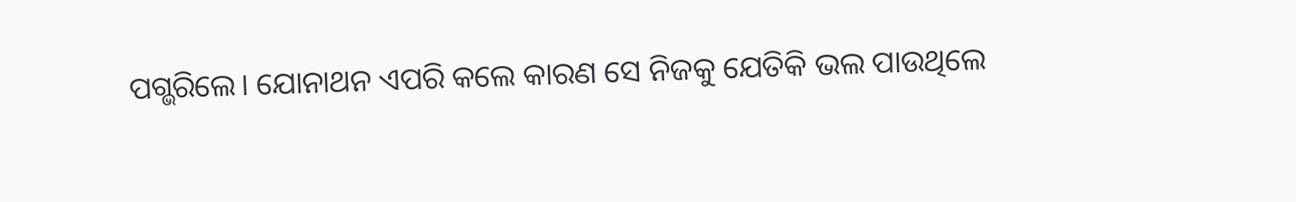ପଗ୍ଭରିଲେ। ଯୋନାଥନ ଏପରି କଲେ କାରଣ ସେ ନିଜକୁ ଯେତିକି ଭଲ ପାଉଥିଲେ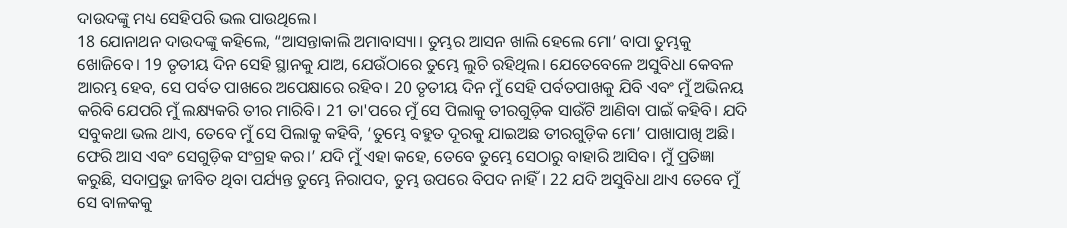ଦାଉଦଙ୍କୁ ମଧ୍ୟ ସେହିପରି ଭଲ ପାଉଥିଲେ।
18 ଯୋନାଥନ ଦାଉଦଙ୍କୁ କହିଲେ, “ଆସନ୍ତାକାଲି ଅମାବାସ୍ୟା। ତୁମ୍ଭର ଆସନ ଖାଲି ହେଲେ ମୋ’ ବାପା ତୁମ୍ଭକୁ ଖୋଜିବେ। 19 ତୃତୀୟ ଦିନ ସେହି ସ୍ଥାନକୁ ଯାଅ, ଯେଉଁଠାରେ ତୁମ୍ଭେ ଲୁଚି ରହିଥିଲ। ଯେତେବେଳେ ଅସୁବିଧା କେବଳ ଆରମ୍ଭ ହେବ, ସେ ପର୍ବତ ପାଖରେ ଅପେକ୍ଷାରେ ରହିବ। 20 ତୃତୀୟ ଦିନ ମୁଁ ସେହି ପର୍ବତପାଖକୁ ଯିବି ଏବଂ ମୁଁ ଅଭିନୟ କରିବି ଯେପରି ମୁଁ ଲକ୍ଷ୍ୟକରି ତୀର ମାରିବି। 21 ତା'ପରେ ମୁଁ ସେ ପିଲାକୁ ତୀରଗୁଡ଼ିକ ସାଉଁଟି ଆଣିବା ପାଇଁ କହିବି। ଯଦି ସବୁକଥା ଭଲ ଥାଏ, ତେବେ ମୁଁ ସେ ପିଲାକୁ କହିବି, ‘ତୁମ୍ଭେ ବହୁତ ଦୂରକୁ ଯାଇଅଛ ତୀରଗୁଡ଼ିକ ମୋ’ ପାଖାପାଖି ଅଛି। ଫେରି ଆସ ଏବଂ ସେଗୁଡ଼ିକ ସଂଗ୍ରହ କର।’ ଯଦି ମୁଁ ଏହା କହେ, ତେବେ ତୁମ୍ଭେ ସେଠାରୁ ବାହାରି ଆସିବ। ମୁଁ ପ୍ରତିଜ୍ଞା କରୁଛି, ସଦାପ୍ରଭୁ ଜୀବିତ ଥିବା ପର୍ଯ୍ୟନ୍ତ ତୁମ୍ଭେ ନିରାପଦ, ତୁମ୍ଭ ଉପରେ ବିପଦ ନାହିଁ। 22 ଯଦି ଅସୁବିଧା ଥାଏ ତେବେ ମୁଁ ସେ ବାଳକକୁ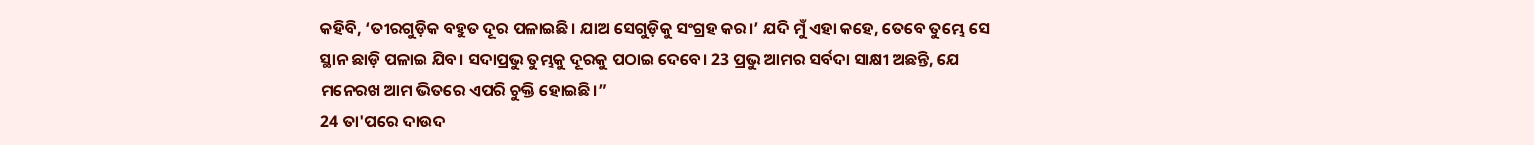କହିବି, ‘ତୀରଗୁଡ଼ିକ ବହୁତ ଦୂର ପଳାଇଛି। ଯାଅ ସେଗୁଡ଼ିକୁ ସଂଗ୍ରହ କର।’ ଯଦି ମୁଁ ଏହା କହେ, ତେବେ ତୁମ୍ଭେ ସେ ସ୍ଥାନ ଛାଡ଼ି ପଳାଇ ଯିବ। ସଦାପ୍ରଭୁ ତୁମ୍ଭକୁ ଦୂରକୁ ପଠାଇ ଦେବେ। 23 ପ୍ରଭୁ ଆମର ସର୍ବଦା ସାକ୍ଷୀ ଅଛନ୍ତି, ଯେ ମନେରଖ ଆମ ଭିତରେ ଏପରି ଚୁକ୍ତି ହୋଇଛି।”
24 ତା'ପରେ ଦାଉଦ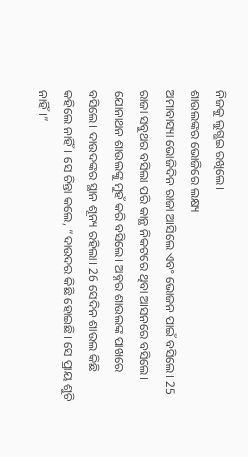ନିଜକୁ ଲୁଗ୍ଭଇ ରଖିଲେ।
ଶାଉଲଙ୍କର ଭୋଜିରେ ଲକ୍ଷ୍ୟ
ଅମାବାସ୍ୟା ଭୋଜିଦିନ ରାଜା ଆସିଲେ ଏବଂ ଭୋଜନ ପାଇଁ ବସିଲେ। 25 ରାଜା ସବୁଥର ବସିଲା ପରି କାନ୍ଥ ନିକଟରେ ଥିବା ଆସନରେ ବସିଲେ। ଯୋନାଥନ ଶାଉଲଙ୍କୁ ମୁହଁ କରି ବସିଲେ। ଅବ୍ନର ଶାଉଲଙ୍କ ପାଖରେ ବସିଲେ। ଦାଉଦଙ୍କର ସ୍ଥାନ ଶୂନ୍ୟ ରହିଲା। 26 ସେଦିନ ଶାଉଲ କିଛି କହିଲେ ନାହିଁ। ସେ ଚିନ୍ତା କଲେ, “ଦାଉଦର କିଛି ହୋଇଛି। ସେ ପ୍ରାୟ ଶୁଚି ନାହିଁ।”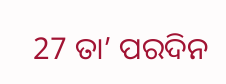27 ତା’ ପରଦିନ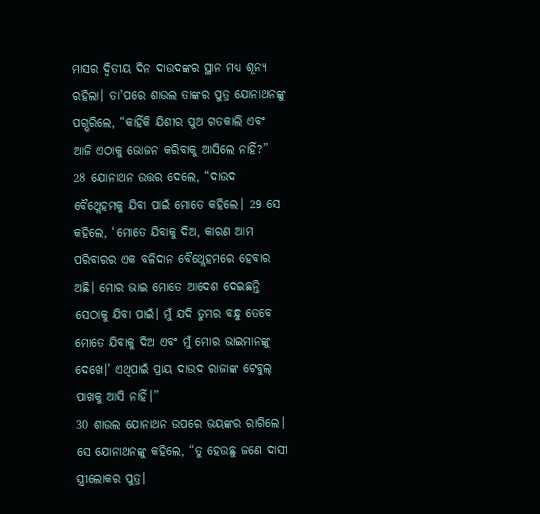ମାସର ଦ୍ୱିତୀୟ ଦିନ ଦାଉଦଙ୍କର ସ୍ଥାନ ମଧ୍ୟ ଶୂନ୍ୟ ରହିଲା। ତା'ପରେ ଶାଉଲ ତାଙ୍କର ପୁତ୍ର ଯୋନାଥନଙ୍କୁ ପଗ୍ଭରିଲେ, “କାହିଁକି ଯିଶୀର ପୁଅ ଗତକାଲି ଏବଂ ଆଜି ଏଠାକୁ ଭୋଜନ କରିବାକୁ ଆସିଲେ ନାହିଁ?”
28 ଯୋନାଥନ ଉତ୍ତର ଦେଲେ, “ଦାଉଦ ବୈଥ୍ଲେହମକୁ ଯିବା ପାଇଁ ମୋତେ କହିଲେ। 29 ସେ କହିଲେ, ‘ମୋତେ ଯିବାକୁ ଦିଅ, କାରଣ ଆମ ପରିବାରର ଏକ ବଳିଦାନ ବୈଥ୍ଲେହମରେ ହେବାର ଅଛି। ମୋର ଭାଇ ମୋତେ ଆଦେଶ ଦେଇଛନ୍ତି ସେଠାକୁ ଯିବା ପାଇଁ। ମୁଁ ଯଦି ତୁମ୍ଭର ବନ୍ଧୁ ତେବେ ମୋତେ ଯିବାକୁ ଦିଅ ଏବଂ ମୁଁ ମୋର ଭାଇମାନଙ୍କୁ ଦେଖେ।’ ଏଥିପାଇଁ ପ୍ରାୟ ଦାଉଦ ରାଜାଙ୍କ ଟେବୁଲ୍ ପାଖକୁ ଆସି ନାହିଁ।”
30 ଶାଉଲ ଯୋନାଥନ ଉପରେ ଭୟଙ୍କର ରାଗିଲେ। ସେ ଯୋନାଥନଙ୍କୁ କହିଲେ, “ତୁ ହେଉଛୁ ଜଣେ ଦାସୀ ସ୍ତ୍ରୀଲୋକର ପୁତ୍ର।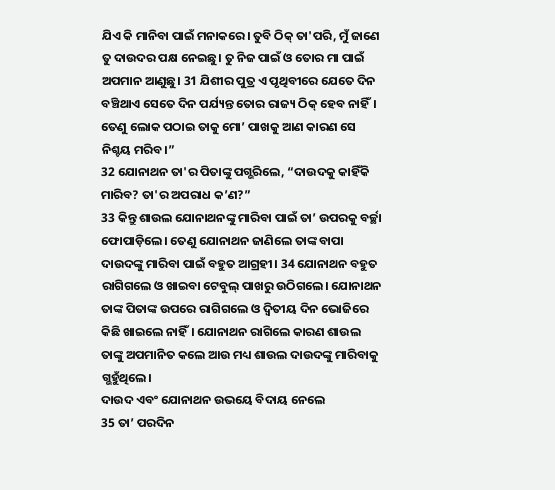ଯିଏ କି ମାନିବା ପାଇଁ ମନାକରେ। ତୁବି ଠିକ୍ ତା'ପରି, ମୁଁ ଜାଣେ ତୁ ଦାଉଦର ପକ୍ଷ ନେଇଛୁ। ତୁ ନିଜ ପାଇଁ ଓ ତୋର ମା ପାଇଁ ଅପମାନ ଆଣୁଛୁ। 31 ଯିଶୀର ପୁତ୍ର ଏ ପୃଥିବୀରେ ଯେତେ ଦିନ ବଞ୍ଚିଥାଏ ସେତେ ଦିନ ପର୍ଯ୍ୟନ୍ତ ତୋର ରାଜ୍ୟ ଠିକ୍ ହେବ ନାହିଁ। ତେଣୁ ଲୋକ ପଠାଇ ତାକୁ ମୋ’ ପାଖକୁ ଆଣ କାରଣ ସେ ନିଶ୍ଚୟ ମରିବ।”
32 ଯୋନାଥନ ତା'ର ପିତାଙ୍କୁ ପଗ୍ଭରିଲେ, “ଦାଉଦକୁ କାହିଁକି ମାରିବ? ତା'ର ଅପରାଧ କ’ଣ?”
33 କିନ୍ତୁ ଶାଉଲ ଯୋନାଥନଙ୍କୁ ମାରିବା ପାଇଁ ତା’ ଉପରକୁ ବର୍ଚ୍ଛା ଫୋପାଡ଼ିଲେ। ତେଣୁ ଯୋନାଥନ ଜାଣିଲେ ତାଙ୍କ ବାପା ଦାଉଦଙ୍କୁ ମାରିବା ପାଇଁ ବହୁତ ଆଗ୍ରହୀ। 34 ଯୋନାଥନ ବହୁତ ରାଗିଗଲେ ଓ ଖାଇବା ଟେବୁଲ୍ ପାଖରୁ ଉଠିଗଲେ। ଯୋନାଥନ ତାଙ୍କ ପିତାଙ୍କ ଉପରେ ରାଗିଗଲେ ଓ ଦ୍ୱିତୀୟ ଦିନ ଭୋଜିରେ କିଛି ଖାଇଲେ ନାହିଁ। ଯୋନାଥନ ରାଗିଲେ କାରଣ ଶାଉଲ ତାଙ୍କୁ ଅପମାନିତ କଲେ ଆଉ ମଧ୍ୟ ଶାଉଲ ଦାଉଦଙ୍କୁ ମାରିବାକୁ ଗ୍ଭହୁଁଥିଲେ।
ଦାଉଦ ଏବଂ ଯୋନାଥନ ଉଭୟେ ବିଦାୟ ନେଲେ
35 ତା’ ପରଦିନ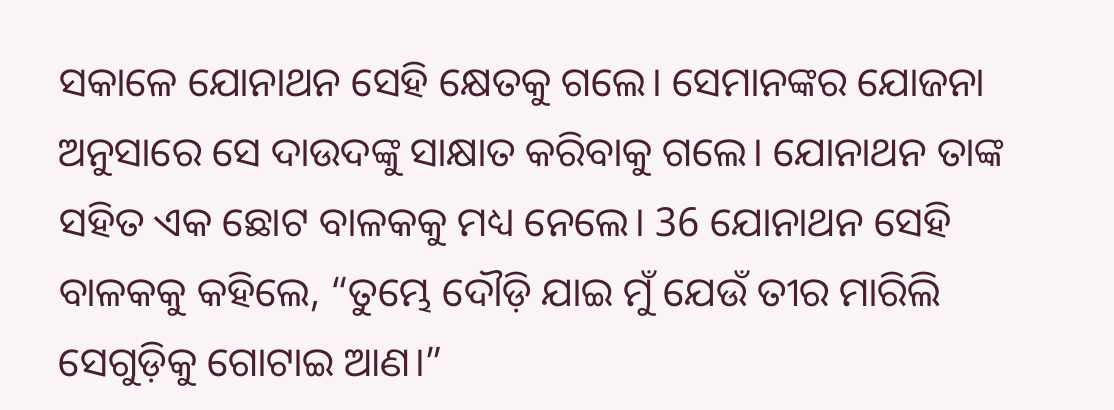ସକାଳେ ଯୋନାଥନ ସେହି କ୍ଷେତକୁ ଗଲେ। ସେମାନଙ୍କର ଯୋଜନା ଅନୁସାରେ ସେ ଦାଉଦଙ୍କୁ ସାକ୍ଷାତ କରିବାକୁ ଗଲେ। ଯୋନାଥନ ତାଙ୍କ ସହିତ ଏକ ଛୋଟ ବାଳକକୁ ମଧ୍ୟ ନେଲେ। 36 ଯୋନାଥନ ସେହି ବାଳକକୁ କହିଲେ, “ତୁମ୍ଭେ ଦୌଡ଼ି ଯାଇ ମୁଁ ଯେଉଁ ତୀର ମାରିଲି ସେଗୁଡ଼ିକୁ ଗୋଟାଇ ଆଣ।”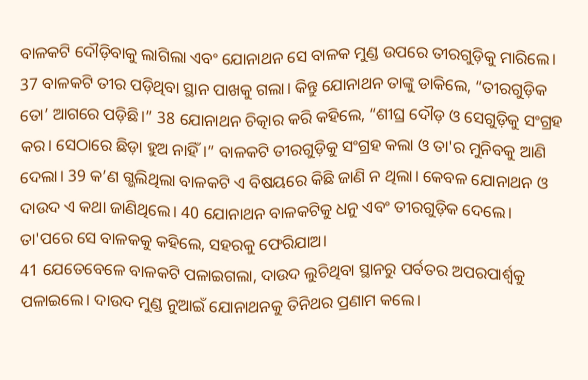ବାଳକଟି ଦୌଡ଼ିବାକୁ ଲାଗିଲା ଏବଂ ଯୋନାଥନ ସେ ବାଳକ ମୁଣ୍ଡ ଉପରେ ତୀରଗୁଡ଼ିକୁ ମାରିଲେ। 37 ବାଳକଟି ତୀର ପଡ଼ିଥିବା ସ୍ଥାନ ପାଖକୁ ଗଲା। କିନ୍ତୁ ଯୋନାଥନ ତାଙ୍କୁ ଡାକିଲେ, “ତୀରଗୁଡ଼ିକ ତୋ’ ଆଗରେ ପଡ଼ିଛି।” 38 ଯୋନାଥନ ଚିତ୍କାର କରି କହିଲେ, “ଶୀଘ୍ର ଦୌଡ଼ ଓ ସେଗୁଡ଼ିକୁ ସଂଗ୍ରହ କର। ସେଠାରେ ଛିଡ଼ା ହୁଅ ନାହିଁ।” ବାଳକଟି ତୀରଗୁଡ଼ିକୁ ସଂଗ୍ରହ କଲା ଓ ତା'ର ମୁନିବକୁ ଆଣି ଦେଲା। 39 କ’ଣ ଗ୍ଭଲିଥିଲା ବାଳକଟି ଏ ବିଷୟରେ କିଛି ଜାଣି ନ ଥିଲା। କେବଳ ଯୋନାଥନ ଓ ଦାଉଦ ଏ କଥା ଜାଣିଥିଲେ। 40 ଯୋନାଥନ ବାଳକଟିକୁ ଧନୁ ଏବଂ ତୀରଗୁଡ଼ିକ ଦେଲେ। ତା'ପରେ ସେ ବାଳକକୁ କହିଲେ, ସହରକୁ ଫେରିଯାଅ।
41 ଯେତେବେଳେ ବାଳକଟି ପଳାଇଗଲା, ଦାଉଦ ଲୁଚିଥିବା ସ୍ଥାନରୁ ପର୍ବତର ଅପରପାର୍ଶ୍ୱକୁ ପଳାଇଲେ। ଦାଉଦ ମୁଣ୍ଡ ନୁଆଇଁ ଯୋନାଥନକୁ ତିନିଥର ପ୍ରଣାମ କଲେ।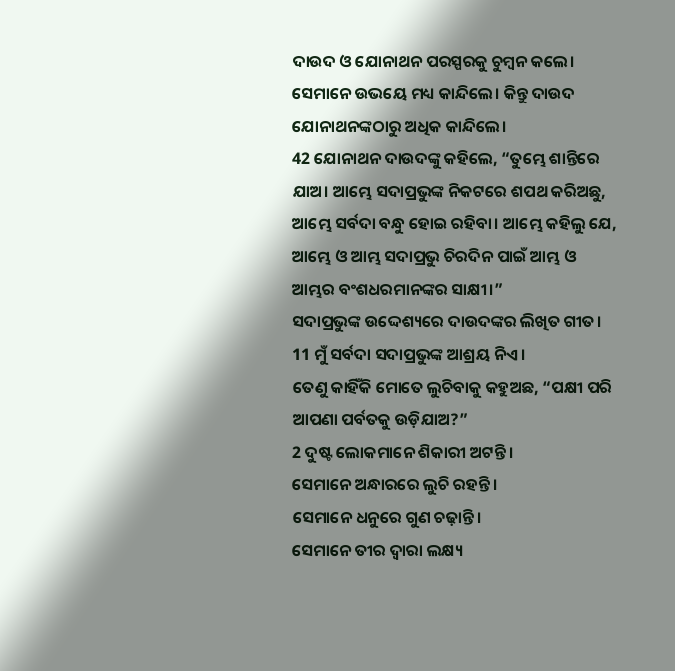ଦାଉଦ ଓ ଯୋନାଥନ ପରସ୍ପରକୁ ଚୁମ୍ବନ କଲେ। ସେମାନେ ଉଭୟେ ମଧ୍ୟ କାନ୍ଦିଲେ। କିନ୍ତୁ ଦାଉଦ ଯୋନାଥନଙ୍କଠାରୁ ଅଧିକ କାନ୍ଦିଲେ।
42 ଯୋନାଥନ ଦାଉଦଙ୍କୁ କହିଲେ, “ତୁମ୍ଭେ ଶାନ୍ତିରେ ଯାଅ। ଆମ୍ଭେ ସଦାପ୍ରଭୁଙ୍କ ନିକଟରେ ଶପଥ କରିଅଛୁ, ଆମ୍ଭେ ସର୍ବଦା ବନ୍ଧୁ ହୋଇ ରହିବା। ଆମ୍ଭେ କହିଲୁ ଯେ, ଆମ୍ଭେ ଓ ଆମ୍ଭ ସଦାପ୍ରଭୁ ଚିରଦିନ ପାଇଁ ଆମ୍ଭ ଓ ଆମ୍ଭର ବଂଶଧରମାନଙ୍କର ସାକ୍ଷୀ।”
ସଦାପ୍ରଭୁଙ୍କ ଉଦ୍ଦେଶ୍ୟରେ ଦାଉଦଙ୍କର ଲିଖିତ ଗୀତ।
11 ମୁଁ ସର୍ବଦା ସଦାପ୍ରଭୁଙ୍କ ଆଶ୍ରୟ ନିଏ।
ତେଣୁ କାହିଁକି ମୋତେ ଲୁଚିବାକୁ କହୁଅଛ, “ପକ୍ଷୀ ପରି ଆପଣା ପର୍ବତକୁ ଉଡ଼ିଯାଅ?”
2 ଦୁଷ୍ଟ ଲୋକମାନେ ଶିକାରୀ ଅଟନ୍ତି।
ସେମାନେ ଅନ୍ଧାରରେ ଲୁଚି ରହନ୍ତି।
ସେମାନେ ଧନୁରେ ଗୁଣ ଚଢ଼ାନ୍ତି।
ସେମାନେ ତୀର ଦ୍ୱାରା ଲକ୍ଷ୍ୟ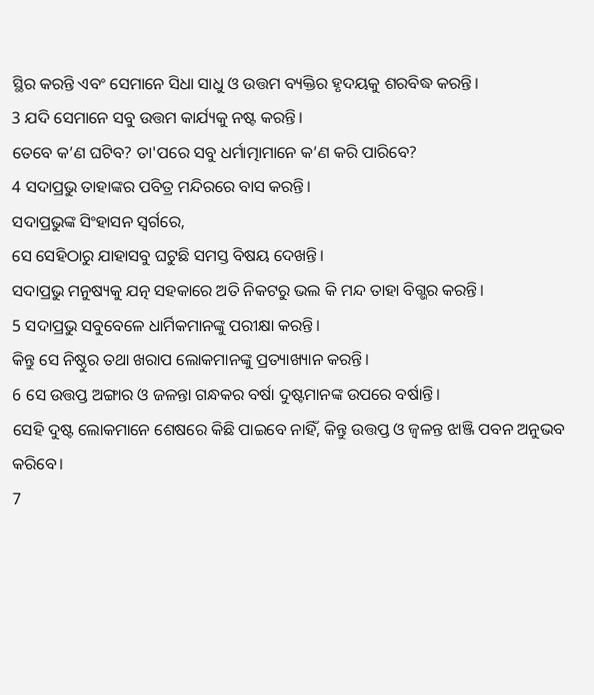ସ୍ଥିର କରନ୍ତି ଏବଂ ସେମାନେ ସିଧା ସାଧୁ ଓ ଉତ୍ତମ ବ୍ୟକ୍ତିର ହୃଦୟକୁ ଶରବିଦ୍ଧ କରନ୍ତି।
3 ଯଦି ସେମାନେ ସବୁ ଉତ୍ତମ କାର୍ଯ୍ୟକୁ ନଷ୍ଟ କରନ୍ତି।
ତେବେ କ’ଣ ଘଟିବ? ତା'ପରେ ସବୁ ଧର୍ମାତ୍ମାମାନେ କ’ଣ କରି ପାରିବେ?
4 ସଦାପ୍ରଭୁ ତାହାଙ୍କର ପବିତ୍ର ମନ୍ଦିରରେ ବାସ କରନ୍ତି।
ସଦାପ୍ରଭୁଙ୍କ ସିଂହାସନ ସ୍ୱର୍ଗରେ,
ସେ ସେହିଠାରୁ ଯାହାସବୁ ଘଟୁଛି ସମସ୍ତ ବିଷୟ ଦେଖନ୍ତି।
ସଦାପ୍ରଭୁ ମନୁଷ୍ୟକୁ ଯତ୍ନ ସହକାରେ ଅତି ନିକଟରୁ ଭଲ କି ମନ୍ଦ ତାହା ବିଗ୍ଭର କରନ୍ତି।
5 ସଦାପ୍ରଭୁ ସବୁବେଳେ ଧାର୍ମିକମାନଙ୍କୁ ପରୀକ୍ଷା କରନ୍ତି।
କିନ୍ତୁ ସେ ନିଷ୍ଠୁର ତଥା ଖରାପ ଲୋକମାନଙ୍କୁ ପ୍ରତ୍ୟାଖ୍ୟାନ କରନ୍ତି।
6 ସେ ଉତ୍ତପ୍ତ ଅଙ୍ଗାର ଓ ଜଳନ୍ତା ଗନ୍ଧକର ବର୍ଷା ଦୁଷ୍ଟମାନଙ୍କ ଉପରେ ବର୍ଷାନ୍ତି।
ସେହି ଦୁଷ୍ଟ ଲୋକମାନେ ଶେଷରେ କିଛି ପାଇବେ ନାହିଁ, କିନ୍ତୁ ଉତ୍ତପ୍ତ ଓ ଜ୍ୱଳନ୍ତ ଝାଞ୍ଜି ପବନ ଅନୁଭବ କରିବେ।
7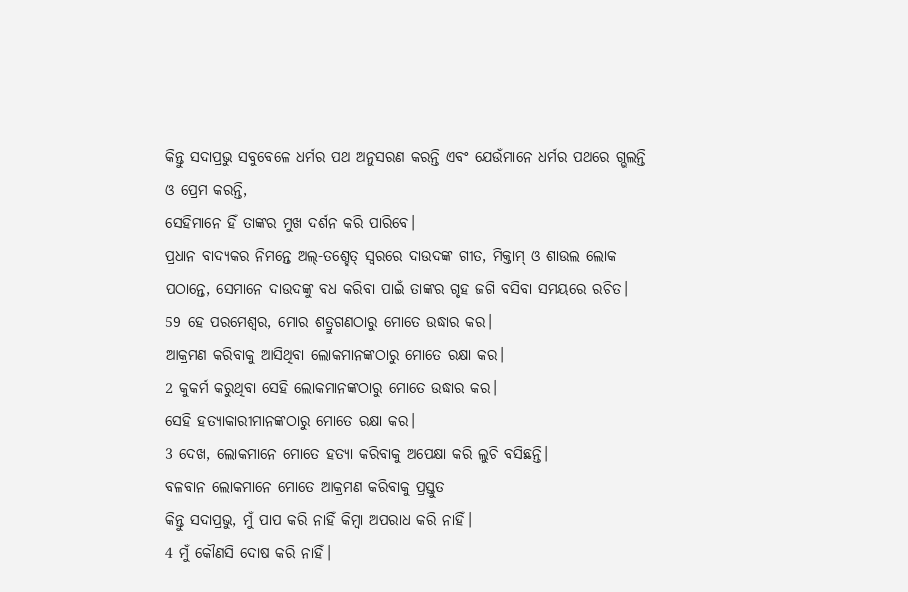କିନ୍ତୁ ସଦାପ୍ରଭୁ ସବୁବେଳେ ଧର୍ମର ପଥ ଅନୁସରଣ କରନ୍ତି ଏବଂ ଯେଉଁମାନେ ଧର୍ମର ପଥରେ ଗ୍ଭଲନ୍ତି ଓ ପ୍ରେମ କରନ୍ତି,
ସେହିମାନେ ହିଁ ତାଙ୍କର ମୁଖ ଦର୍ଶନ କରି ପାରିବେ।
ପ୍ରଧାନ ବାଦ୍ୟକର ନିମନ୍ତେ ଅଲ୍-ତଶ୍ହେତ୍ ସ୍ୱରରେ ଦାଉଦଙ୍କ ଗୀତ, ମିକ୍ତାମ୍ ଓ ଶାଉଲ ଲୋକ ପଠାନ୍ତେ, ସେମାନେ ଦାଉଦଙ୍କୁ ବଧ କରିବା ପାଇଁ ତାଙ୍କର ଗୃହ ଜଗି ବସିବା ସମୟରେ ରଚିତ।
59 ହେ ପରମେଶ୍ୱର, ମୋର ଶତ୍ରୁଗଣଠାରୁ ମୋତେ ଉଦ୍ଧାର କର।
ଆକ୍ରମଣ କରିବାକୁ ଆସିଥିବା ଲୋକମାନଙ୍କଠାରୁ ମୋତେ ରକ୍ଷା କର।
2 କୁକର୍ମ କରୁଥିବା ସେହି ଲୋକମାନଙ୍କଠାରୁ ମୋତେ ଉଦ୍ଧାର କର।
ସେହି ହତ୍ୟାକାରୀମାନଙ୍କଠାରୁ ମୋତେ ରକ୍ଷା କର।
3 ଦେଖ, ଲୋକମାନେ ମୋତେ ହତ୍ୟା କରିବାକୁ ଅପେକ୍ଷା କରି ଲୁଚି ବସିଛନ୍ତି।
ବଳବାନ ଲୋକମାନେ ମୋତେ ଆକ୍ରମଣ କରିବାକୁ ପ୍ରସ୍ତୁତ
କିନ୍ତୁ ସଦାପ୍ରଭୁ, ମୁଁ ପାପ କରି ନାହିଁ କିମ୍ବା ଅପରାଧ କରି ନାହିଁ।
4 ମୁଁ କୌଣସି ଦୋଷ କରି ନାହିଁ।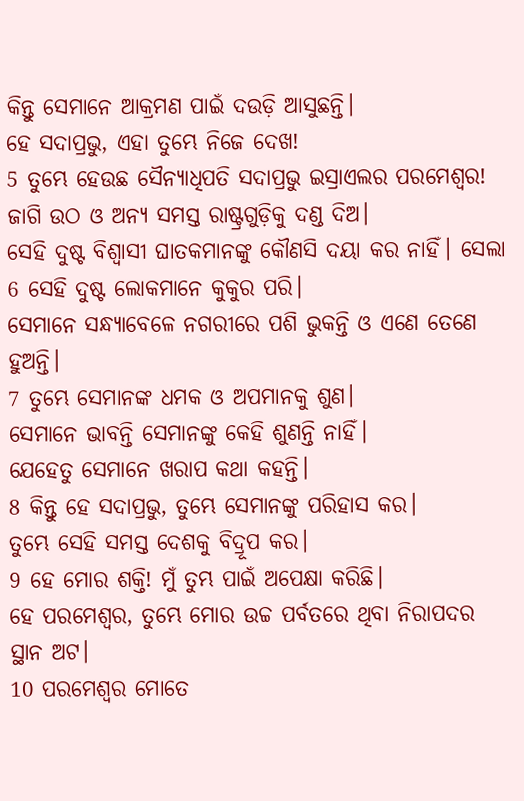କିନ୍ତୁ ସେମାନେ ଆକ୍ରମଣ ପାଇଁ ଦଉଡ଼ି ଆସୁଛନ୍ତି।
ହେ ସଦାପ୍ରଭୁ, ଏହା ତୁମ୍ଭେ ନିଜେ ଦେଖ!
5 ତୁମ୍ଭେ ହେଉଛ ସୈନ୍ୟାଧିପତି ସଦାପ୍ରଭୁ ଇସ୍ରାଏଲର ପରମେଶ୍ୱର!
ଜାଗି ଉଠ ଓ ଅନ୍ୟ ସମସ୍ତ ରାଷ୍ଟ୍ରଗୁଡ଼ିକୁ ଦଣ୍ଡ ଦିଅ।
ସେହି ଦୁଷ୍ଟ ବିଶ୍ୱାସୀ ଘାତକମାନଙ୍କୁ କୌଣସି ଦୟା କର ନାହିଁ। ସେଲା
6 ସେହି ଦୁଷ୍ଟ ଲୋକମାନେ କୁକୁର ପରି।
ସେମାନେ ସନ୍ଧ୍ୟାବେଳେ ନଗରୀରେ ପଶି ଭୁକନ୍ତି ଓ ଏଣେ ତେଣେ ହୁଅନ୍ତି।
7 ତୁମ୍ଭେ ସେମାନଙ୍କ ଧମକ ଓ ଅପମାନକୁ ଶୁଣ।
ସେମାନେ ଭାବନ୍ତି ସେମାନଙ୍କୁ କେହି ଶୁଣନ୍ତି ନାହିଁ।
ଯେହେତୁ ସେମାନେ ଖରାପ କଥା କହନ୍ତି।
8 କିନ୍ତୁ ହେ ସଦାପ୍ରଭୁ, ତୁମ୍ଭେ ସେମାନଙ୍କୁ ପରିହାସ କର।
ତୁମ୍ଭେ ସେହି ସମସ୍ତ ଦେଶକୁ ବିଦ୍ରୂପ କର।
9 ହେ ମୋର ଶକ୍ତି! ମୁଁ ତୁମ୍ଭ ପାଇଁ ଅପେକ୍ଷା କରିଛି।
ହେ ପରମେଶ୍ୱର, ତୁମ୍ଭେ ମୋର ଉଚ୍ଚ ପର୍ବତରେ ଥିବା ନିରାପଦର ସ୍ଥାନ ଅଟ।
10 ପରମେଶ୍ୱର ମୋତେ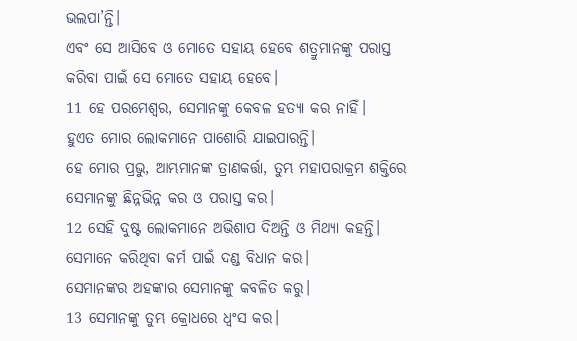ଭଲପା’ନ୍ତି।
ଏବଂ ସେ ଆସିବେ ଓ ମୋତେ ସହାୟ ହେବେ ଶତ୍ରୁମାନଙ୍କୁ ପରାସ୍ତ କରିବା ପାଇଁ ସେ ମୋତେ ସହାୟ ହେବେ।
11 ହେ ପରମେଶ୍ୱର, ସେମାନଙ୍କୁ କେବଳ ହତ୍ୟା କର ନାହିଁ।
ହୁଏତ ମୋର ଲୋକମାନେ ପାଶୋରି ଯାଇପାରନ୍ତି।
ହେ ମୋର ପ୍ରଭୁ, ଆମ୍ଭମାନଙ୍କ ତ୍ରାଣକର୍ତ୍ତା, ତୁମ୍ଭ ମହାପରାକ୍ରମ ଶକ୍ତିରେ ସେମାନଙ୍କୁ ଛିନ୍ନଭିନ୍ନ କର ଓ ପରାସ୍ତ କର।
12 ସେହି ଦୁଷ୍ଟ ଲୋକମାନେ ଅଭିଶାପ ଦିଅନ୍ତି ଓ ମିଥ୍ୟା କହନ୍ତି।
ସେମାନେ କରିଥିବା କର୍ମ ପାଇଁ ଦଣ୍ଡ ବିଧାନ କର।
ସେମାନଙ୍କର ଅହଙ୍କାର ସେମାନଙ୍କୁ କବଳିତ କରୁ।
13 ସେମାନଙ୍କୁ ତୁମ୍ଭ କ୍ରୋଧରେ ଧ୍ୱଂସ କର।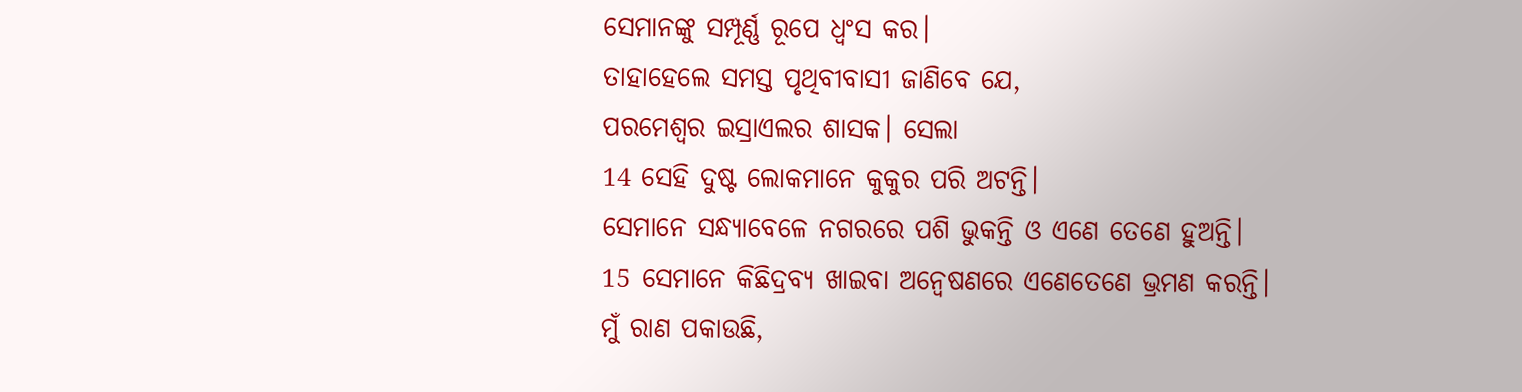ସେମାନଙ୍କୁ ସମ୍ପୂର୍ଣ୍ଣ ରୂପେ ଧ୍ୱଂସ କର।
ତାହାହେଲେ ସମସ୍ତ ପୃଥିବୀବାସୀ ଜାଣିବେ ଯେ,
ପରମେଶ୍ୱର ଇସ୍ରାଏଲର ଶାସକ। ସେଲା
14 ସେହି ଦୁଷ୍ଟ ଲୋକମାନେ କୁକୁର ପରି ଅଟନ୍ତି।
ସେମାନେ ସନ୍ଧ୍ୟାବେଳେ ନଗରରେ ପଶି ଭୁକନ୍ତି ଓ ଏଣେ ତେଣେ ହୁଅନ୍ତି।
15 ସେମାନେ କିଛିଦ୍ରବ୍ୟ ଖାଇବା ଅନ୍ୱେଷଣରେ ଏଣେତେଣେ ଭ୍ରମଣ କରନ୍ତି।
ମୁଁ ରାଣ ପକାଉଛି,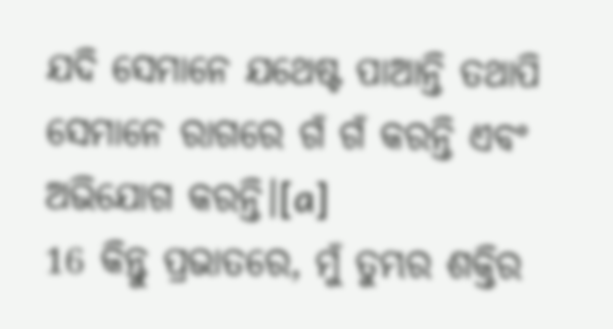ଯଦି ସେମାନେ ଯଥେଷ୍ଟ ପାଆନ୍ତି ତଥାପି ସେମାନେ ରାଗରେ ଗଁ ଗଁ କରନ୍ତି ଏବଂ ଅଭିଯୋଗ କରନ୍ତି।[a]
16 କିନ୍ତୁ ପ୍ରଭାତରେ, ମୁଁ ତୁମ୍ଭର ଶକ୍ତିର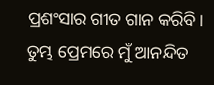ପ୍ରଶଂସାର ଗୀତ ଗାନ କରିବି।
ତୁମ୍ଭ ପ୍ରେମରେ ମୁଁ ଆନନ୍ଦିତ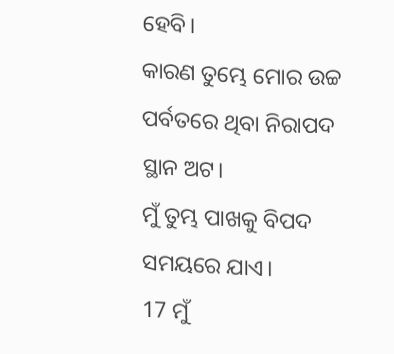ହେବି।
କାରଣ ତୁମ୍ଭେ ମୋର ଉଚ୍ଚ ପର୍ବତରେ ଥିବା ନିରାପଦ ସ୍ଥାନ ଅଟ।
ମୁଁ ତୁମ୍ଭ ପାଖକୁ ବିପଦ ସମୟରେ ଯାଏ।
17 ମୁଁ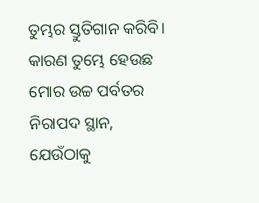ତୁମ୍ଭର ସ୍ତୁତିଗାନ କରିବି।
କାରଣ ତୁମ୍ଭେ ହେଉଛ ମୋର ଉଚ୍ଚ ପର୍ବତର ନିରାପଦ ସ୍ଥାନ,
ଯେଉଁଠାକୁ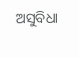ଅସୁବିଧା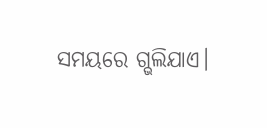ସମୟରେ ଗ୍ଭଲିଯାଏ।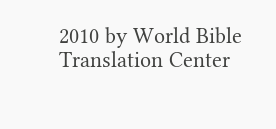2010 by World Bible Translation Center